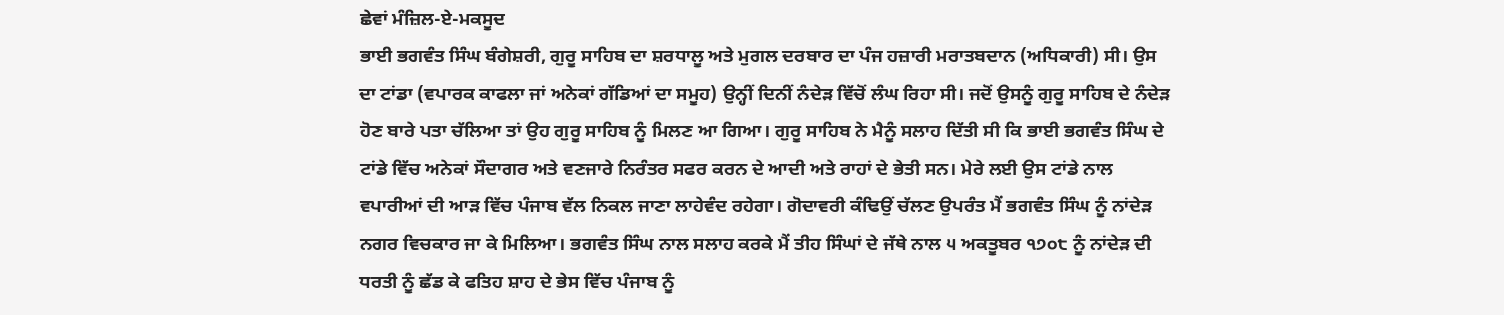ਛੇਵਾਂ ਮੰਜ਼ਿਲ-ਏ-ਮਕਸੂਦ
ਭਾਈ ਭਗਵੰਤ ਸਿੰਘ ਬੰਗੇਸ਼ਰੀ, ਗੁਰੂ ਸਾਹਿਬ ਦਾ ਸ਼ਰਧਾਲੂ ਅਤੇ ਮੁਗਲ ਦਰਬਾਰ ਦਾ ਪੰਜ ਹਜ਼ਾਰੀ ਮਰਾਤਬਦਾਨ (ਅਧਿਕਾਰੀ) ਸੀ। ਉਸ ਦਾ ਟਾਂਡਾ (ਵਪਾਰਕ ਕਾਫਲਾ ਜਾਂ ਅਨੇਕਾਂ ਗੱਡਿਆਂ ਦਾ ਸਮੂਹ) ਉਨ੍ਹੀਂ ਦਿਨੀਂ ਨੰਦੇੜ ਵਿੱਚੋਂ ਲੰਘ ਰਿਹਾ ਸੀ। ਜਦੋਂ ਉਸਨੂੰ ਗੁਰੂ ਸਾਹਿਬ ਦੇ ਨੰਦੇੜ ਹੋਣ ਬਾਰੇ ਪਤਾ ਚੱਲਿਆ ਤਾਂ ਉਹ ਗੁਰੂ ਸਾਹਿਬ ਨੂੰ ਮਿਲਣ ਆ ਗਿਆ। ਗੁਰੂ ਸਾਹਿਬ ਨੇ ਮੈਨੂੰ ਸਲਾਹ ਦਿੱਤੀ ਸੀ ਕਿ ਭਾਈ ਭਗਵੰਤ ਸਿੰਘ ਦੇ ਟਾਂਡੇ ਵਿੱਚ ਅਨੇਕਾਂ ਸੌਦਾਗਰ ਅਤੇ ਵਣਜਾਰੇ ਨਿਰੰਤਰ ਸਫਰ ਕਰਨ ਦੇ ਆਦੀ ਅਤੇ ਰਾਹਾਂ ਦੇ ਭੇਤੀ ਸਨ। ਮੇਰੇ ਲਈ ਉਸ ਟਾਂਡੇ ਨਾਲ ਵਪਾਰੀਆਂ ਦੀ ਆੜ ਵਿੱਚ ਪੰਜਾਬ ਵੱਲ ਨਿਕਲ ਜਾਣਾ ਲਾਹੇਵੰਦ ਰਹੇਗਾ। ਗੋਦਾਵਰੀ ਕੰਢਿਉਂ ਚੱਲਣ ਉਪਰੰਤ ਮੈਂ ਭਗਵੰਤ ਸਿੰਘ ਨੂੰ ਨਾਂਦੇੜ ਨਗਰ ਵਿਚਕਾਰ ਜਾ ਕੇ ਮਿਲਿਆ। ਭਗਵੰਤ ਸਿੰਘ ਨਾਲ ਸਲਾਹ ਕਰਕੇ ਮੈਂ ਤੀਹ ਸਿੰਘਾਂ ਦੇ ਜੱਥੇ ਨਾਲ ੫ ਅਕਤੂਬਰ ੧੭੦੮ ਨੂੰ ਨਾਂਦੇੜ ਦੀ ਧਰਤੀ ਨੂੰ ਛੱਡ ਕੇ ਫਤਿਹ ਸ਼ਾਹ ਦੇ ਭੇਸ ਵਿੱਚ ਪੰਜਾਬ ਨੂੰ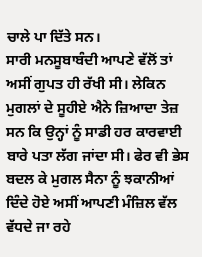ਚਾਲੇ ਪਾ ਦਿੱਤੇ ਸਨ।
ਸਾਰੀ ਮਨਸੂਬਾਬੰਦੀ ਆਪਣੇ ਵੱਲੋਂ ਤਾਂ ਅਸੀਂ ਗੁਪਤ ਹੀ ਰੱਖੀ ਸੀ। ਲੇਕਿਨ ਮੁਗਲਾਂ ਦੇ ਸੂਹੀਏ ਐਨੇ ਜ਼ਿਆਦਾ ਤੇਜ਼ ਸਨ ਕਿ ਉਨ੍ਹਾਂ ਨੂੰ ਸਾਡੀ ਹਰ ਕਾਰਵਾਈ ਬਾਰੇ ਪਤਾ ਲੱਗ ਜਾਂਦਾ ਸੀ। ਫੇਰ ਵੀ ਭੇਸ ਬਦਲ ਕੇ ਮੁਗਲ ਸੈਨਾ ਨੂੰ ਝਕਾਨੀਆਂ ਦਿੰਦੇ ਹੋਏ ਅਸੀਂ ਆਪਣੀ ਮੰਜ਼ਿਲ ਵੱਲ ਵੱਧਦੇ ਜਾ ਰਹੇ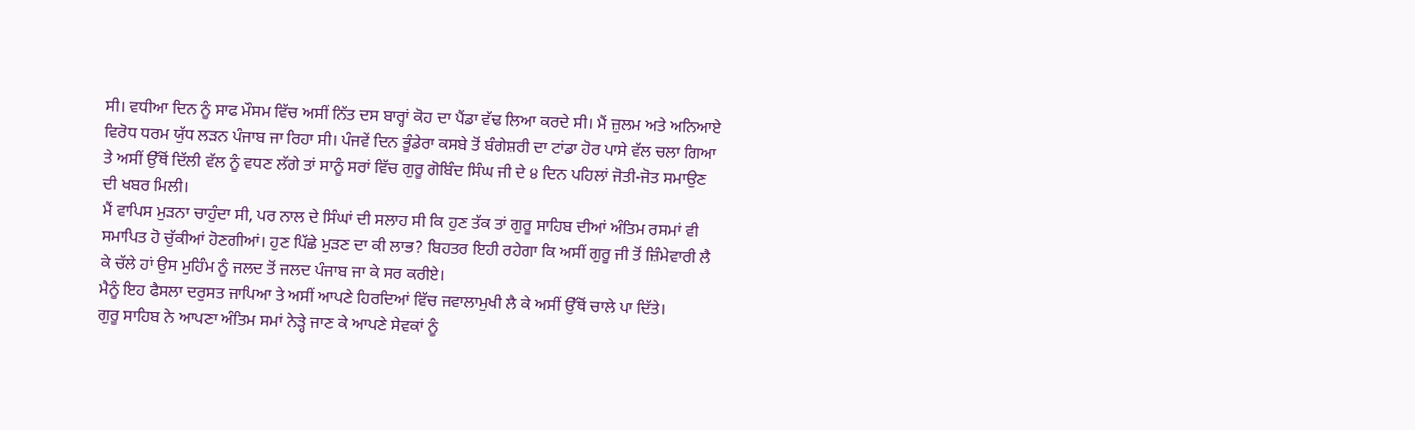ਸੀ। ਵਧੀਆ ਦਿਨ ਨੂੰ ਸਾਫ ਮੌਸਮ ਵਿੱਚ ਅਸੀਂ ਨਿੱਤ ਦਸ ਬਾਰ੍ਹਾਂ ਕੋਹ ਦਾ ਪੈਂਡਾ ਵੱਢ ਲਿਆ ਕਰਦੇ ਸੀ। ਮੈਂ ਜ਼ੁਲਮ ਅਤੇ ਅਨਿਆਏ ਵਿਰੋਧ ਧਰਮ ਯੁੱਧ ਲੜਨ ਪੰਜਾਬ ਜਾ ਰਿਹਾ ਸੀ। ਪੰਜਵੇਂ ਦਿਨ ਭੂੰਡੇਰਾ ਕਸਬੇ ਤੋਂ ਬੰਗੇਸ਼ਰੀ ਦਾ ਟਾਂਡਾ ਹੋਰ ਪਾਸੇ ਵੱਲ ਚਲਾ ਗਿਆ ਤੇ ਅਸੀਂ ਉੱਥੋਂ ਦਿੱਲੀ ਵੱਲ ਨੂੰ ਵਧਣ ਲੱਗੇ ਤਾਂ ਸਾਨੂੰ ਸਰਾਂ ਵਿੱਚ ਗੁਰੂ ਗੋਬਿੰਦ ਸਿੰਘ ਜੀ ਦੇ ੪ ਦਿਨ ਪਹਿਲਾਂ ਜੋਤੀ-ਜੋਤ ਸਮਾਉਣ ਦੀ ਖਬਰ ਮਿਲੀ।
ਮੈਂ ਵਾਪਿਸ ਮੁੜਨਾ ਚਾਹੁੰਦਾ ਸੀ, ਪਰ ਨਾਲ ਦੇ ਸਿੰਘਾਂ ਦੀ ਸਲਾਹ ਸੀ ਕਿ ਹੁਣ ਤੱਕ ਤਾਂ ਗੁਰੂ ਸਾਹਿਬ ਦੀਆਂ ਅੰਤਿਮ ਰਸਮਾਂ ਵੀ ਸਮਾਪਿਤ ਹੋ ਚੁੱਕੀਆਂ ਹੋਣਗੀਆਂ। ਹੁਣ ਪਿੱਛੇ ਮੁੜਣ ਦਾ ਕੀ ਲਾਭ? ਬਿਹਤਰ ਇਹੀ ਰਹੇਗਾ ਕਿ ਅਸੀਂ ਗੁਰੂ ਜੀ ਤੋਂ ਜ਼ਿੰਮੇਵਾਰੀ ਲੈ ਕੇ ਚੱਲੇ ਹਾਂ ਉਸ ਮੁਹਿੰਮ ਨੂੰ ਜਲਦ ਤੋਂ ਜਲਦ ਪੰਜਾਬ ਜਾ ਕੇ ਸਰ ਕਰੀਏ।
ਮੈਨੂੰ ਇਹ ਫੈਸਲਾ ਦਰੁਸਤ ਜਾਪਿਆ ਤੇ ਅਸੀਂ ਆਪਣੇ ਹਿਰਦਿਆਂ ਵਿੱਚ ਜਵਾਲਾਮੁਖੀ ਲੈ ਕੇ ਅਸੀਂ ਉੱਥੋਂ ਚਾਲੇ ਪਾ ਦਿੱਤੇ।
ਗੁਰੂ ਸਾਹਿਬ ਨੇ ਆਪਣਾ ਅੰਤਿਮ ਸਮਾਂ ਨੇੜ੍ਹੇ ਜਾਣ ਕੇ ਆਪਣੇ ਸੇਵਕਾਂ ਨੂੰ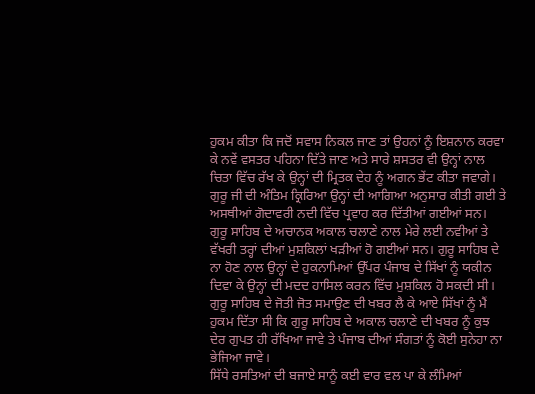ਹੁਕਮ ਕੀਤਾ ਕਿ ਜਦੋਂ ਸਵਾਸ ਨਿਕਲ ਜਾਣ ਤਾਂ ਉਹਨਾਂ ਨੂੰ ਇਸ਼ਨਾਨ ਕਰਵਾ ਕੇ ਨਵੇਂ ਵਸਤਰ ਪਹਿਨਾ ਦਿੱਤੇ ਜਾਣ ਅਤੇ ਸਾਰੇ ਸ਼ਸਤਰ ਵੀ ਉਨ੍ਹਾਂ ਨਾਲ ਚਿਤਾ ਵਿੱਚ ਰੱਖ ਕੇ ਉਨ੍ਹਾਂ ਦੀ ਮ੍ਰਿਤਕ ਦੇਹ ਨੂੰ ਅਗਨ ਭੇਂਟ ਕੀਤਾ ਜਵਾਗੇ। ਗੁਰੂ ਜੀ ਦੀ ਅੰਤਿਮ ਕ੍ਰਿਰਿਆ ਉਨ੍ਹਾਂ ਦੀ ਆਗਿਆ ਅਨੁਸਾਰ ਕੀਤੀ ਗਈ ਤੇ ਅਸਥੀਆਂ ਗੋਦਾਵਰੀ ਨਦੀ ਵਿੱਚ ਪ੍ਰਵਾਹ ਕਰ ਦਿੱਤੀਆਂ ਗਈਆਂ ਸਨ।
ਗੁਰੂ ਸਾਹਿਬ ਦੇ ਅਚਾਨਕ ਅਕਾਲ ਚਲਾਣੇ ਨਾਲ ਮੇਰੇ ਲਈ ਨਵੀਆਂ ਤੇ ਵੱਖਰੀ ਤਰ੍ਹਾਂ ਦੀਆਂ ਮੁਸ਼ਕਿਲਾਂ ਖੜੀਆਂ ਹੋ ਗਈਆਂ ਸਨ। ਗੁਰੂ ਸਾਹਿਬ ਦੇ ਨਾ ਹੋਣ ਨਾਲ ਉਨ੍ਹਾਂ ਦੇ ਹੁਕਨਾਮਿਆਂ ਉੱਪਰ ਪੰਜਾਬ ਦੇ ਸਿੱਖਾਂ ਨੂੰ ਯਕੀਨ ਦਿਵਾ ਕੇ ਉਨ੍ਹਾਂ ਦੀ ਮਦਦ ਹਾਸਿਲ ਕਰਨ ਵਿੱਚ ਮੁਸ਼ਕਿਲ ਹੋ ਸਕਦੀ ਸੀ। ਗੁਰੂ ਸਾਹਿਬ ਦੇ ਜੋਤੀ ਜੋਤ ਸਮਾਉਣ ਦੀ ਖਬਰ ਲੈ ਕੇ ਆਏ ਸਿੱਖਾਂ ਨੂੰ ਮੈਂ ਹੁਕਮ ਦਿੱਤਾ ਸੀ ਕਿ ਗੁਰੂ ਸਾਹਿਬ ਦੇ ਅਕਾਲ ਚਲਾਣੇ ਦੀ ਖਬਰ ਨੂੰ ਕੁਝ ਦੇਰ ਗੁਪਤ ਹੀ ਰੱਖਿਆ ਜਾਵੇ ਤੇ ਪੰਜਾਬ ਦੀਆਂ ਸੰਗਤਾਂ ਨੂੰ ਕੋਈ ਸੁਨੇਹਾ ਨਾ ਭੇਜਿਆ ਜਾਵੇ।
ਸਿੱਧੇ ਰਸਤਿਆਂ ਦੀ ਬਜਾਏ ਸਾਨੂੰ ਕਈ ਵਾਰ ਵਲ ਪਾ ਕੇ ਲੰਮਿਆਂ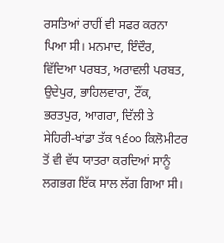ਰਸਤਿਆਂ ਰਾਹੀਂ ਵੀ ਸਫਰ ਕਰਨਾ ਪਿਆ ਸੀ। ਮਨਮਾਦ, ਇੰਦੌਰ, ਵਿੱਦਿਆ ਪਰਬਤ, ਅਰਾਵਲੀ ਪਰਬਤ, ਉਦੇਪੁਰ, ਭਾਹਿਲਵਾਰਾ, ਟੌਂਕ, ਭਰਤਪੁਰ, ਆਗਰਾ, ਦਿੱਲੀ ਤੇ ਸੇਹਿਰੀ-ਖਾਂਡਾ ਤੱਕ ੧੬੦੦ ਕਿਲੋਮੀਟਰ ਤੋਂ ਵੀ ਵੱਧ ਯਾਤਰਾ ਕਰਦਿਆਂ ਸਾਨੂੰ ਲਗਭਗ ਇੱਕ ਸਾਲ ਲੱਗ ਗਿਆ ਸੀ।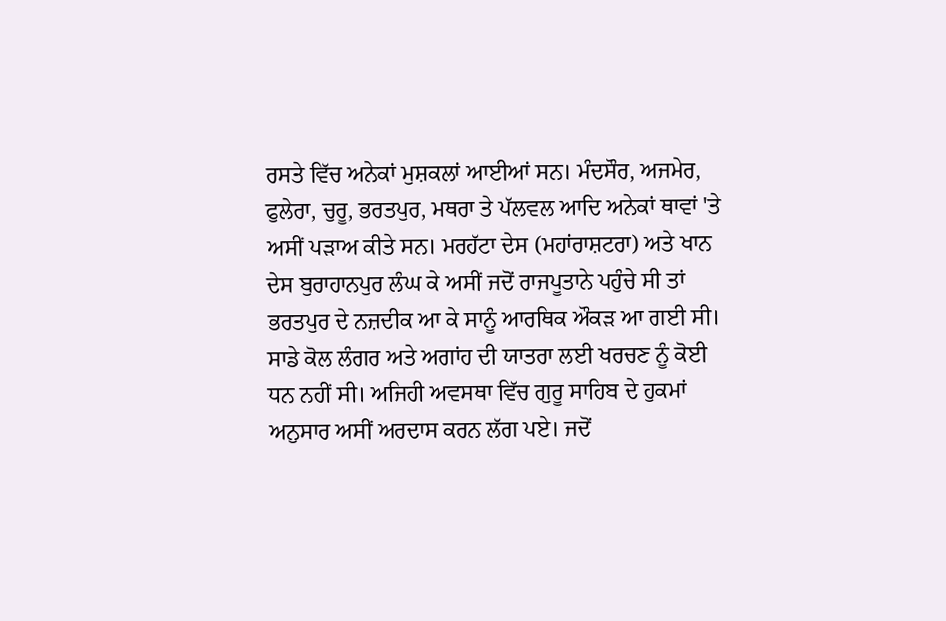ਰਸਤੇ ਵਿੱਚ ਅਨੇਕਾਂ ਮੁਸ਼ਕਲਾਂ ਆਈਆਂ ਸਨ। ਮੰਦਸੌਰ, ਅਜਮੇਰ, ਫੁਲੇਰਾ, ਚੁਰੂ, ਭਰਤਪੁਰ, ਮਥਰਾ ਤੇ ਪੱਲਵਲ ਆਦਿ ਅਨੇਕਾਂ ਥਾਵਾਂ 'ਤੇ ਅਸੀਂ ਪੜਾਅ ਕੀਤੇ ਸਨ। ਮਰਹੱਟਾ ਦੇਸ (ਮਹਾਂਰਾਸ਼ਟਰਾ) ਅਤੇ ਖਾਨ ਦੇਸ ਬੁਰਾਹਾਨਪੁਰ ਲੰਘ ਕੇ ਅਸੀਂ ਜਦੋਂ ਰਾਜਪੂਤਾਨੇ ਪਹੁੰਚੇ ਸੀ ਤਾਂ ਭਰਤਪੁਰ ਦੇ ਨਜ਼ਦੀਕ ਆ ਕੇ ਸਾਨੂੰ ਆਰਥਿਕ ਔਕੜ ਆ ਗਈ ਸੀ। ਸਾਡੇ ਕੋਲ ਲੰਗਰ ਅਤੇ ਅਗਾਂਹ ਦੀ ਯਾਤਰਾ ਲਈ ਖਰਚਣ ਨੂੰ ਕੋਈ ਧਨ ਨਹੀਂ ਸੀ। ਅਜਿਹੀ ਅਵਸਥਾ ਵਿੱਚ ਗੁਰੂ ਸਾਹਿਬ ਦੇ ਹੁਕਮਾਂ ਅਨੁਸਾਰ ਅਸੀਂ ਅਰਦਾਸ ਕਰਨ ਲੱਗ ਪਏ। ਜਦੋਂ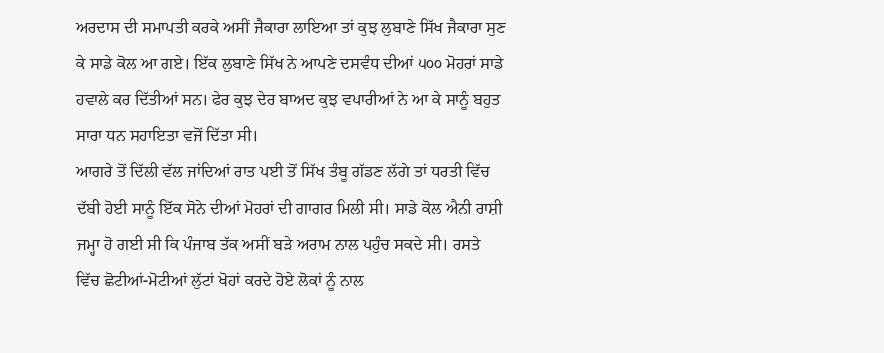ਅਰਦਾਸ ਦੀ ਸਮਾਪਤੀ ਕਰਕੇ ਅਸੀਂ ਜੈਕਾਰਾ ਲਾਇਆ ਤਾਂ ਕੁਝ ਲੁਬਾਣੇ ਸਿੱਖ ਜੈਕਾਰਾ ਸੁਣ ਕੇ ਸਾਡੇ ਕੋਲ ਆ ਗਏ। ਇੱਕ ਲੁਬਾਣੇ ਸਿੱਖ ਨੇ ਆਪਣੇ ਦਸਵੰਧ ਦੀਆਂ ੫੦੦ ਮੋਹਰਾਂ ਸਾਡੇ ਹਵਾਲੇ ਕਰ ਦਿੱਤੀਆਂ ਸਨ। ਫੇਰ ਕੁਝ ਦੇਰ ਬਾਅਦ ਕੁਝ ਵਪਾਰੀਆਂ ਨੇ ਆ ਕੇ ਸਾਨੂੰ ਬਹੁਤ ਸਾਰਾ ਧਨ ਸਹਾਇਤਾ ਵਜੋਂ ਦਿੱਤਾ ਸੀ।
ਆਗਰੇ ਤੋਂ ਦਿੱਲੀ ਵੱਲ ਜਾਂਦਿਆਂ ਰਾਤ ਪਈ ਤੋਂ ਸਿੱਖ ਤੰਬੂ ਗੱਡਣ ਲੱਗੇ ਤਾਂ ਧਰਤੀ ਵਿੱਚ ਦੱਬੀ ਹੋਈ ਸਾਨੂੰ ਇੱਕ ਸੋਨੇ ਦੀਆਂ ਮੋਹਰਾਂ ਦੀ ਗਾਗਰ ਮਿਲੀ ਸੀ। ਸਾਡੇ ਕੋਲ ਐਨੀ ਰਾਸ਼ੀ ਜਮ੍ਹਾ ਹੋ ਗਈ ਸੀ ਕਿ ਪੰਜਾਬ ਤੱਕ ਅਸੀਂ ਬੜੇ ਅਰਾਮ ਨਾਲ ਪਹੁੰਚ ਸਕਦੇ ਸੀ। ਰਸਤੇ ਵਿੱਚ ਛੋਟੀਆਂ-ਮੋਟੀਆਂ ਲੁੱਟਾਂ ਖੋਹਾਂ ਕਰਦੇ ਹੋਏ ਲੋਕਾਂ ਨੂੰ ਨਾਲ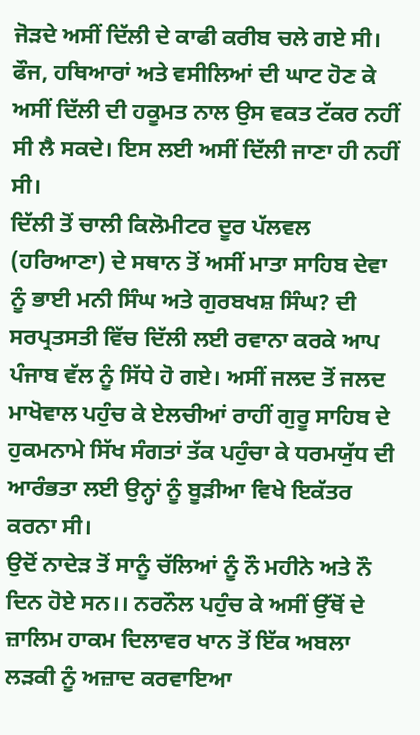ਜੋੜਦੇ ਅਸੀਂ ਦਿੱਲੀ ਦੇ ਕਾਫੀ ਕਰੀਬ ਚਲੇ ਗਏ ਸੀ। ਫੌਜ, ਹਥਿਆਰਾਂ ਅਤੇ ਵਸੀਲਿਆਂ ਦੀ ਘਾਟ ਹੋਣ ਕੇ ਅਸੀਂ ਦਿੱਲੀ ਦੀ ਹਕੂਮਤ ਨਾਲ ਉਸ ਵਕਤ ਟੱਕਰ ਨਹੀਂ ਸੀ ਲੈ ਸਕਦੇ। ਇਸ ਲਈ ਅਸੀਂ ਦਿੱਲੀ ਜਾਣਾ ਹੀ ਨਹੀਂ ਸੀ।
ਦਿੱਲੀ ਤੋਂ ਚਾਲੀ ਕਿਲੋਮੀਟਰ ਦੂਰ ਪੱਲਵਲ (ਹਰਿਆਣਾ) ਦੇ ਸਥਾਨ ਤੋਂ ਅਸੀਂ ਮਾਤਾ ਸਾਹਿਬ ਦੇਵਾ ਨੂੰ ਭਾਈ ਮਨੀ ਸਿੰਘ ਅਤੇ ਗੁਰਬਖਸ਼ ਸਿੰਘ? ਦੀ ਸਰਪ੍ਰਤਸਤੀ ਵਿੱਚ ਦਿੱਲੀ ਲਈ ਰਵਾਨਾ ਕਰਕੇ ਆਪ ਪੰਜਾਬ ਵੱਲ ਨੂੰ ਸਿੱਧੇ ਹੋ ਗਏ। ਅਸੀਂ ਜਲਦ ਤੋਂ ਜਲਦ ਮਾਖੋਵਾਲ ਪਹੁੰਚ ਕੇ ਏਲਚੀਆਂ ਰਾਹੀਂ ਗੁਰੂ ਸਾਹਿਬ ਦੇ ਹੁਕਮਨਾਮੇ ਸਿੱਖ ਸੰਗਤਾਂ ਤੱਕ ਪਹੁੰਚਾ ਕੇ ਧਰਮਯੁੱਧ ਦੀ ਆਰੰਭਤਾ ਲਈ ਉਨ੍ਹਾਂ ਨੂੰ ਬੂੜੀਆ ਵਿਖੇ ਇਕੱਤਰ ਕਰਨਾ ਸੀ।
ਉਦੋਂ ਨਾਦੇੜ ਤੋਂ ਸਾਨੂੰ ਚੱਲਿਆਂ ਨੂੰ ਨੌ ਮਹੀਨੇ ਅਤੇ ਨੌ ਦਿਨ ਹੋਏ ਸਨ।। ਨਰਨੌਲ ਪਹੁੰਚ ਕੇ ਅਸੀਂ ਉੱਥੋਂ ਦੇ ਜ਼ਾਲਿਮ ਹਾਕਮ ਦਿਲਾਵਰ ਖਾਨ ਤੋਂ ਇੱਕ ਅਬਲਾ ਲੜਕੀ ਨੂੰ ਅਜ਼ਾਦ ਕਰਵਾਇਆ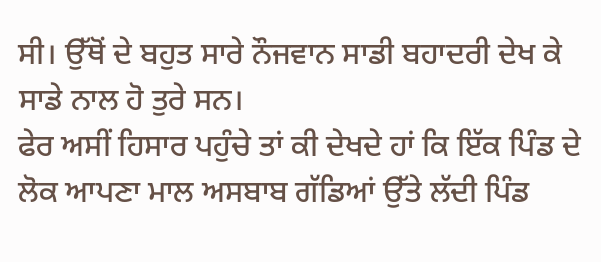ਸੀ। ਉੱਥੋਂ ਦੇ ਬਹੁਤ ਸਾਰੇ ਨੌਜਵਾਨ ਸਾਡੀ ਬਹਾਦਰੀ ਦੇਖ ਕੇ ਸਾਡੇ ਨਾਲ ਹੋ ਤੁਰੇ ਸਨ।
ਫੇਰ ਅਸੀਂ ਹਿਸਾਰ ਪਹੁੰਚੇ ਤਾਂ ਕੀ ਦੇਖਦੇ ਹਾਂ ਕਿ ਇੱਕ ਪਿੰਡ ਦੇ ਲੋਕ ਆਪਣਾ ਮਾਲ ਅਸਬਾਬ ਗੱਡਿਆਂ ਉੱਤੇ ਲੱਦੀ ਪਿੰਡ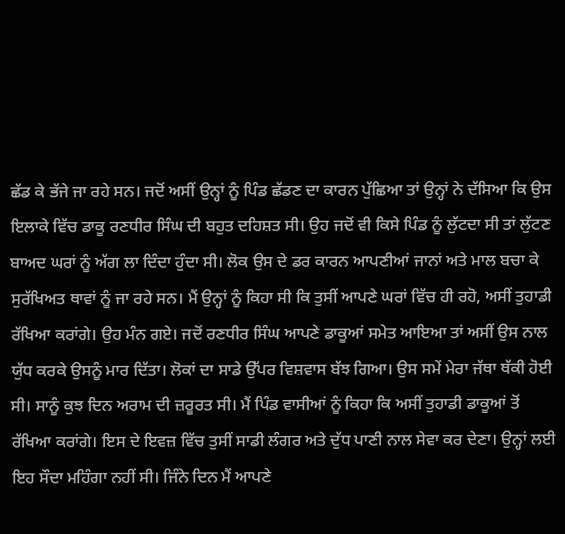ਛੱਡ ਕੇ ਭੱਜੇ ਜਾ ਰਹੇ ਸਨ। ਜਦੋਂ ਅਸੀਂ ਉਨ੍ਹਾਂ ਨੂੰ ਪਿੰਡ ਛੱਡਣ ਦਾ ਕਾਰਨ ਪੁੱਛਿਆ ਤਾਂ ਉਨ੍ਹਾਂ ਨੇ ਦੱਸਿਆ ਕਿ ਉਸ ਇਲਾਕੇ ਵਿੱਚ ਡਾਕੂ ਰਣਧੀਰ ਸਿੰਘ ਦੀ ਬਹੁਤ ਦਹਿਸ਼ਤ ਸੀ। ਉਹ ਜਦੋਂ ਵੀ ਕਿਸੇ ਪਿੰਡ ਨੂੰ ਲੁੱਟਦਾ ਸੀ ਤਾਂ ਲੁੱਟਣ ਬਾਅਦ ਘਰਾਂ ਨੂੰ ਅੱਗ ਲਾ ਦਿੰਦਾ ਹੁੰਦਾ ਸੀ। ਲੋਕ ਉਸ ਦੇ ਡਰ ਕਾਰਨ ਆਪਣੀਆਂ ਜਾਨਾਂ ਅਤੇ ਮਾਲ ਬਚਾ ਕੇ ਸੁਰੱਖਿਅਤ ਥਾਵਾਂ ਨੂੰ ਜਾ ਰਹੇ ਸਨ। ਮੈਂ ਉਨ੍ਹਾਂ ਨੂੰ ਕਿਹਾ ਸੀ ਕਿ ਤੁਸੀਂ ਆਪਣੇ ਘਰਾਂ ਵਿੱਚ ਹੀ ਰਹੋ, ਅਸੀਂ ਤੁਹਾਡੀ ਰੱਖਿਆ ਕਰਾਂਗੇ। ਉਹ ਮੰਨ ਗਏ। ਜਦੋਂ ਰਣਧੀਰ ਸਿੰਘ ਆਪਣੇ ਡਾਕੂਆਂ ਸਮੇਤ ਆਇਆ ਤਾਂ ਅਸੀਂ ਉਸ ਨਾਲ ਯੁੱਧ ਕਰਕੇ ਉਸਨੂੰ ਮਾਰ ਦਿੱਤਾ। ਲੋਕਾਂ ਦਾ ਸਾਡੇ ਉੱਪਰ ਵਿਸ਼ਵਾਸ ਬੱਝ ਗਿਆ। ਉਸ ਸਮੇਂ ਮੇਰਾ ਜੱਥਾ ਥੱਕੀ ਹੋਈ ਸੀ। ਸਾਨੂੰ ਕੁਝ ਦਿਨ ਅਰਾਮ ਦੀ ਜ਼ਰੂਰਤ ਸੀ। ਮੈਂ ਪਿੰਡ ਵਾਸੀਆਂ ਨੂੰ ਕਿਹਾ ਕਿ ਅਸੀਂ ਤੁਹਾਡੀ ਡਾਕੂਆਂ ਤੋਂ ਰੱਖਿਆ ਕਰਾਂਗੇ। ਇਸ ਦੇ ਇਵਜ਼ ਵਿੱਚ ਤੁਸੀਂ ਸਾਡੀ ਲੰਗਰ ਅਤੇ ਦੁੱਧ ਪਾਣੀ ਨਾਲ ਸੇਵਾ ਕਰ ਦੇਣਾ। ਉਨ੍ਹਾਂ ਲਈ ਇਹ ਸੌਦਾ ਮਹਿੰਗਾ ਨਹੀਂ ਸੀ। ਜਿੰਨੇ ਦਿਨ ਮੈਂ ਆਪਣੇ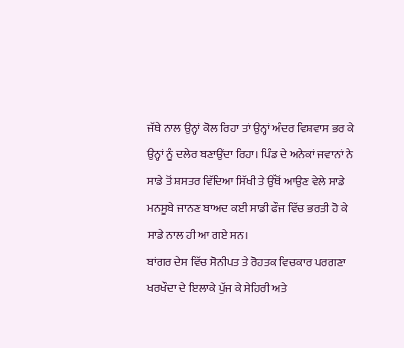ਜੱਥੇ ਨਾਲ ਉਨ੍ਹਾਂ ਕੋਲ ਰਿਹਾ ਤਾਂ ਉਨ੍ਹਾਂ ਅੰਦਰ ਵਿਸ਼ਵਾਸ ਭਰ ਕੇ ਉਨ੍ਹਾਂ ਨੂੰ ਦਲੇਰ ਬਣਾਉਂਦਾ ਰਿਹਾ। ਪਿੰਡ ਦੇ ਅਨੇਕਾਂ ਜਵਾਨਾਂ ਨੇ ਸਾਡੇ ਤੋਂ ਸ਼ਸਤਰ ਵਿੱਦਿਆ ਸਿੱਖੀ ਤੇ ਉੱਥੋਂ ਆਉਣ ਵੇਲੇ ਸਾਡੇ ਮਨਸੂਬੇ ਜਾਨਣ ਬਾਅਦ ਕਈ ਸਾਡੀ ਫੌਜ ਵਿੱਚ ਭਰਤੀ ਹੋ ਕੇ ਸਾਡੇ ਨਾਲ ਹੀ ਆ ਗਏ ਸਨ।
ਬਾਂਗਰ ਦੇਸ ਵਿੱਚ ਸੋਨੀਪਤ ਤੇ ਰੋਹਤਕ ਵਿਚਕਾਰ ਪਰਗਣਾ ਖਰਖੌਦਾ ਦੇ ਇਲਾਕੇ ਪੁੱਜ ਕੇ ਸੇਹਿਰੀ ਅਤੇ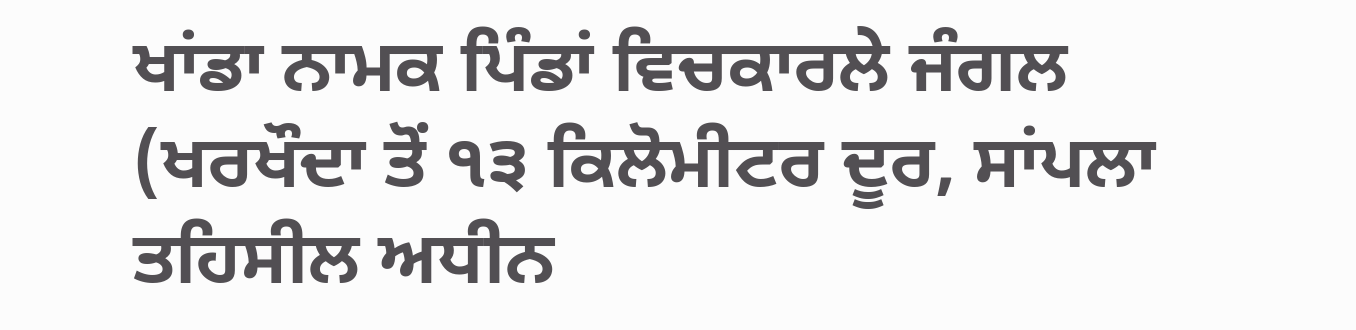ਖਾਂਡਾ ਨਾਮਕ ਪਿੰਡਾਂ ਵਿਚਕਾਰਲੇ ਜੰਗਲ (ਖਰਖੌਦਾ ਤੋਂ ੧੩ ਕਿਲੋਮੀਟਰ ਦੂਰ, ਸਾਂਪਲਾ ਤਹਿਸੀਲ ਅਧੀਨ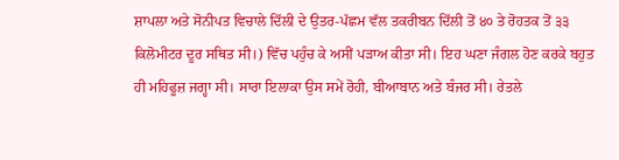ਸ਼ਾਪਲਾ ਅਤੇ ਸੋਨੀਪਤ ਵਿਚਾਲੇ ਦਿੱਲੀ ਦੇ ਉਤਰ-ਪੱਛਮ ਵੱਲ ਤਕਰੀਬਨ ਦਿੱਲੀ ਤੋਂ ੪੦ ਤੇ ਰੋਹਤਕ ਤੋਂ ੩੩ ਕਿਲੋਮੀਟਰ ਦੂਰ ਸਥਿਤ ਸੀ।) ਵਿੱਚ ਪਹੁੰਚ ਕੇ ਅਸੀਂ ਪੜਾਅ ਕੀਤਾ ਸੀ। ਇਹ ਘਣਾ ਜੰਗਲ ਹੋਣ ਕਰਕੇ ਬਹੁਤ ਹੀ ਮਹਿਫੂਜ਼ ਜਗ੍ਹਾ ਸੀ। ਸਾਰਾ ਇਲਾਕਾ ਉਸ ਸਮੇਂ ਰੋਹੀ, ਬੀਆਬਾਨ ਅਤੇ ਬੰਜਰ ਸੀ। ਰੇਤਲੇ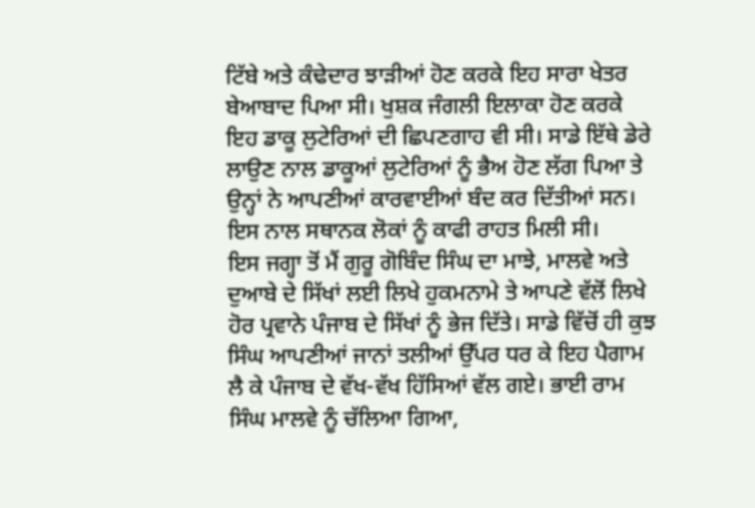ਟਿੱਬੇ ਅਤੇ ਕੰਢੇਦਾਰ ਝਾੜੀਆਂ ਹੋਣ ਕਰਕੇ ਇਹ ਸਾਰਾ ਖੇਤਰ ਬੇਆਬਾਦ ਪਿਆ ਸੀ। ਖੁਸ਼ਕ ਜੰਗਲੀ ਇਲਾਕਾ ਹੋਣ ਕਰਕੇ ਇਹ ਡਾਕੂ ਲੁਟੇਰਿਆਂ ਦੀ ਛਿਪਣਗਾਹ ਵੀ ਸੀ। ਸਾਡੇ ਇੱਥੇ ਡੇਰੇ ਲਾਉਣ ਨਾਲ ਡਾਕੂਆਂ ਲੁਟੇਰਿਆਂ ਨੂੰ ਭੈਅ ਹੋਣ ਲੱਗ ਪਿਆ ਤੇ ਉਨ੍ਹਾਂ ਨੇ ਆਪਣੀਆਂ ਕਾਰਵਾਈਆਂ ਬੰਦ ਕਰ ਦਿੱਤੀਆਂ ਸਨ। ਇਸ ਨਾਲ ਸਥਾਨਕ ਲੋਕਾਂ ਨੂੰ ਕਾਫੀ ਰਾਹਤ ਮਿਲੀ ਸੀ।
ਇਸ ਜਗ੍ਹਾ ਤੋਂ ਮੈਂ ਗੁਰੂ ਗੋਬਿੰਦ ਸਿੰਘ ਦਾ ਮਾਝੇ, ਮਾਲਵੇ ਅਤੇ ਦੁਆਬੇ ਦੇ ਸਿੱਖਾਂ ਲਈ ਲਿਖੇ ਹੁਕਮਨਾਮੇ ਤੇ ਆਪਣੇ ਵੱਲੋਂ ਲਿਖੇ ਹੋਰ ਪ੍ਰਵਾਨੇ ਪੰਜਾਬ ਦੇ ਸਿੱਖਾਂ ਨੂੰ ਭੇਜ ਦਿੱਤੇ। ਸਾਡੇ ਵਿੱਚੋਂ ਹੀ ਕੁਝ ਸਿੰਘ ਆਪਣੀਆਂ ਜਾਨਾਂ ਤਲੀਆਂ ਉੱਪਰ ਧਰ ਕੇ ਇਹ ਪੈਗਾਮ ਲੈ ਕੇ ਪੰਜਾਬ ਦੇ ਵੱਖ-ਵੱਖ ਹਿੱਸਿਆਂ ਵੱਲ ਗਏ। ਭਾਈ ਰਾਮ ਸਿੰਘ ਮਾਲਵੇ ਨੂੰ ਚੱਲਿਆ ਗਿਆ,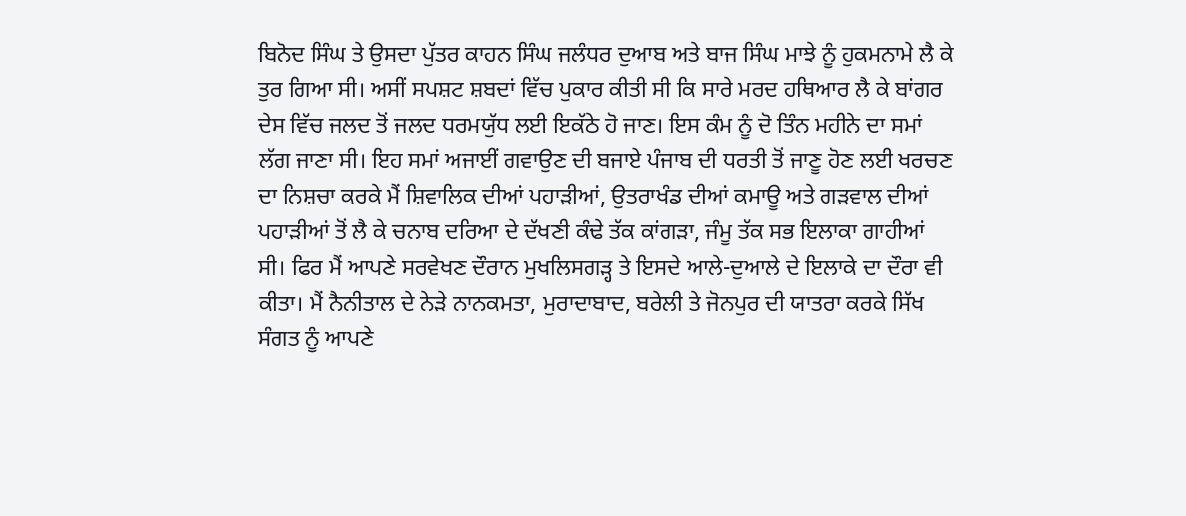ਬਿਨੋਦ ਸਿੰਘ ਤੇ ਉਸਦਾ ਪੁੱਤਰ ਕਾਹਨ ਸਿੰਘ ਜਲੰਧਰ ਦੁਆਬ ਅਤੇ ਬਾਜ ਸਿੰਘ ਮਾਝੇ ਨੂੰ ਹੁਕਮਨਾਮੇ ਲੈ ਕੇ ਤੁਰ ਗਿਆ ਸੀ। ਅਸੀਂ ਸਪਸ਼ਟ ਸ਼ਬਦਾਂ ਵਿੱਚ ਪੁਕਾਰ ਕੀਤੀ ਸੀ ਕਿ ਸਾਰੇ ਮਰਦ ਹਥਿਆਰ ਲੈ ਕੇ ਬਾਂਗਰ ਦੇਸ ਵਿੱਚ ਜਲਦ ਤੋਂ ਜਲਦ ਧਰਮਯੁੱਧ ਲਈ ਇਕੱਠੇ ਹੋ ਜਾਣ। ਇਸ ਕੰਮ ਨੂੰ ਦੋ ਤਿੰਨ ਮਹੀਨੇ ਦਾ ਸਮਾਂ ਲੱਗ ਜਾਣਾ ਸੀ। ਇਹ ਸਮਾਂ ਅਜਾਈਂ ਗਵਾਉਣ ਦੀ ਬਜਾਏ ਪੰਜਾਬ ਦੀ ਧਰਤੀ ਤੋਂ ਜਾਣੂ ਹੋਣ ਲਈ ਖਰਚਣ ਦਾ ਨਿਸ਼ਚਾ ਕਰਕੇ ਮੈਂ ਸ਼ਿਵਾਲਿਕ ਦੀਆਂ ਪਹਾੜੀਆਂ, ਉਤਰਾਖੰਡ ਦੀਆਂ ਕਮਾਊ ਅਤੇ ਗੜਵਾਲ ਦੀਆਂ ਪਹਾੜੀਆਂ ਤੋਂ ਲੈ ਕੇ ਚਨਾਬ ਦਰਿਆ ਦੇ ਦੱਖਣੀ ਕੰਢੇ ਤੱਕ ਕਾਂਗੜਾ, ਜੰਮੂ ਤੱਕ ਸਭ ਇਲਾਕਾ ਗਾਹੀਆਂ ਸੀ। ਫਿਰ ਮੈਂ ਆਪਣੇ ਸਰਵੇਖਣ ਦੌਰਾਨ ਮੁਖਲਿਸਗੜ੍ਹ ਤੇ ਇਸਦੇ ਆਲੇ-ਦੁਆਲੇ ਦੇ ਇਲਾਕੇ ਦਾ ਦੌਰਾ ਵੀ ਕੀਤਾ। ਮੈਂ ਨੈਨੀਤਾਲ ਦੇ ਨੇੜੇ ਨਾਨਕਮਤਾ, ਮੁਰਾਦਾਬਾਦ, ਬਰੇਲੀ ਤੇ ਜੋਨਪੁਰ ਦੀ ਯਾਤਰਾ ਕਰਕੇ ਸਿੱਖ ਸੰਗਤ ਨੂੰ ਆਪਣੇ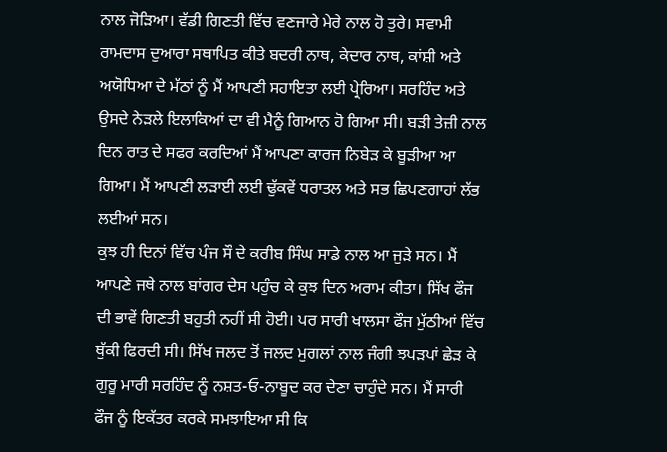ਨਾਲ ਜੋੜਿਆ। ਵੱਡੀ ਗਿਣਤੀ ਵਿੱਚ ਵਣਜਾਰੇ ਮੇਰੇ ਨਾਲ ਹੋ ਤੁਰੇ। ਸਵਾਮੀ ਰਾਮਦਾਸ ਦੁਆਰਾ ਸਥਾਪਿਤ ਕੀਤੇ ਬਦਰੀ ਨਾਥ, ਕੇਦਾਰ ਨਾਥ, ਕਾਂਸ਼ੀ ਅਤੇ ਅਯੋਧਿਆ ਦੇ ਮੱਠਾਂ ਨੂੰ ਮੈਂ ਆਪਣੀ ਸਹਾਇਤਾ ਲਈ ਪ੍ਰੇਰਿਆ। ਸਰਹਿੰਦ ਅਤੇ ਉਸਦੇ ਨੇੜਲੇ ਇਲਾਕਿਆਂ ਦਾ ਵੀ ਮੈਨੂੰ ਗਿਆਨ ਹੋ ਗਿਆ ਸੀ। ਬੜੀ ਤੇਜ਼ੀ ਨਾਲ ਦਿਨ ਰਾਤ ਦੇ ਸਫਰ ਕਰਦਿਆਂ ਮੈਂ ਆਪਣਾ ਕਾਰਜ ਨਿਬੇੜ ਕੇ ਬੂੜੀਆ ਆ ਗਿਆ। ਮੈਂ ਆਪਣੀ ਲੜਾਈ ਲਈ ਢੁੱਕਵੇਂ ਧਰਾਤਲ ਅਤੇ ਸਭ ਛਿਪਣਗਾਹਾਂ ਲੱਭ ਲਈਆਂ ਸਨ।
ਕੁਝ ਹੀ ਦਿਨਾਂ ਵਿੱਚ ਪੰਜ ਸੌ ਦੇ ਕਰੀਬ ਸਿੰਘ ਸਾਡੇ ਨਾਲ ਆ ਜੁੜੇ ਸਨ। ਮੈਂ ਆਪਣੇ ਜਥੇ ਨਾਲ ਬਾਂਗਰ ਦੇਸ ਪਹੁੰਚ ਕੇ ਕੁਝ ਦਿਨ ਅਰਾਮ ਕੀਤਾ। ਸਿੱਖ ਫੌਜ ਦੀ ਭਾਵੇਂ ਗਿਣਤੀ ਬਹੁਤੀ ਨਹੀਂ ਸੀ ਹੋਈ। ਪਰ ਸਾਰੀ ਖਾਲਸਾ ਫੌਜ ਮੁੱਠੀਆਂ ਵਿੱਚ ਥੁੱਕੀ ਫਿਰਦੀ ਸੀ। ਸਿੱਖ ਜਲਦ ਤੋਂ ਜਲਦ ਮੁਗਲਾਂ ਨਾਲ ਜੰਗੀ ਝਪੜਪਾਂ ਛੇੜ ਕੇ ਗੁਰੂ ਮਾਰੀ ਸਰਹਿੰਦ ਨੂੰ ਨਸ਼ਤ-ਓ-ਨਾਬੂਦ ਕਰ ਦੇਣਾ ਚਾਹੁੰਦੇ ਸਨ। ਮੈਂ ਸਾਰੀ ਫੌਜ ਨੂੰ ਇਕੱਤਰ ਕਰਕੇ ਸਮਝਾਇਆ ਸੀ ਕਿ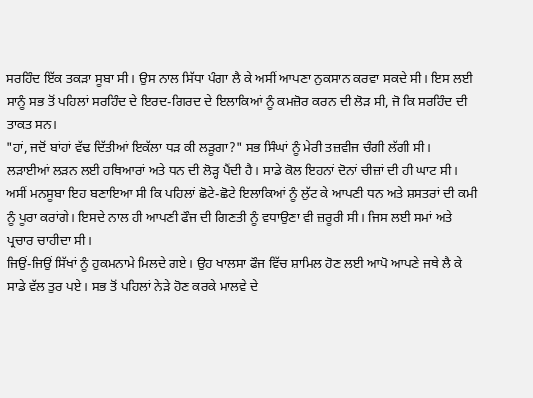ਸਰਹਿੰਦ ਇੱਕ ਤਕੜਾ ਸੂਬਾ ਸੀ। ਉਸ ਨਾਲ ਸਿੱਧਾ ਪੰਗਾ ਲੈ ਕੇ ਅਸੀਂ ਆਪਣਾ ਨੁਕਸਾਨ ਕਰਵਾ ਸਕਦੇ ਸੀ। ਇਸ ਲਈ ਸਾਨੂੰ ਸਭ ਤੋਂ ਪਹਿਲਾਂ ਸਰਹਿੰਦ ਦੇ ਇਰਦ-ਗਿਰਦ ਦੇ ਇਲਾਕਿਆਂ ਨੂੰ ਕਮਜ਼ੋਰ ਕਰਨ ਦੀ ਲੋੜ ਸੀ, ਜੋ ਕਿ ਸਰਹਿੰਦ ਦੀ ਤਾਕਤ ਸਨ।
"ਹਾਂ, ਜਦੋਂ ਬਾਂਹਾਂ ਵੱਢ ਦਿੱਤੀਆਂ ਇਕੱਲਾ ਧੜ ਕੀ ਲੜੂਗਾ?" ਸਭ ਸਿੰਘਾਂ ਨੂੰ ਮੇਰੀ ਤਜ਼ਵੀਜ ਚੰਗੀ ਲੱਗੀ ਸੀ।
ਲੜਾਈਆਂ ਲੜਨ ਲਈ ਹਥਿਆਰਾਂ ਅਤੇ ਧਨ ਦੀ ਲੋੜ੍ਹ ਪੈਂਦੀ ਹੈ। ਸਾਡੇ ਕੋਲ ਇਹਨਾਂ ਦੋਨਾਂ ਚੀਜ਼ਾਂ ਦੀ ਹੀ ਘਾਟ ਸੀ। ਅਸੀਂ ਮਨਸੂਬਾ ਇਹ ਬਣਾਇਆ ਸੀ ਕਿ ਪਹਿਲਾਂ ਛੋਟੇ-ਛੋਟੇ ਇਲਾਕਿਆਂ ਨੂੰ ਲੁੱਟ ਕੇ ਆਪਣੀ ਧਨ ਅਤੇ ਸ਼ਸਤਰਾਂ ਦੀ ਕਮੀ ਨੂੰ ਪੂਰਾ ਕਰਾਂਗੇ। ਇਸਦੇ ਨਾਲ ਹੀ ਆਪਣੀ ਫੌਜ ਦੀ ਗਿਣਤੀ ਨੂੰ ਵਧਾਉਣਾ ਵੀ ਜ਼ਰੂਰੀ ਸੀ। ਜਿਸ ਲਈ ਸਮਾਂ ਅਤੇ ਪ੍ਰਚਾਰ ਚਾਹੀਦਾ ਸੀ।
ਜਿਉਂ-ਜਿਉਂ ਸਿੱਖਾਂ ਨੂੰ ਹੁਕਮਨਾਮੇ ਮਿਲਦੇ ਗਏ। ਉਹ ਖਾਲਸਾ ਫੌਜ ਵਿੱਚ ਸ਼ਾਮਿਲ ਹੋਣ ਲਈ ਆਪੋ ਆਪਣੇ ਜਥੇ ਲੈ ਕੇ ਸਾਡੇ ਵੱਲ ਤੁਰ ਪਏ। ਸਭ ਤੋਂ ਪਹਿਲਾਂ ਨੇੜੇ ਹੋਣ ਕਰਕੇ ਮਾਲਵੇ ਦੇ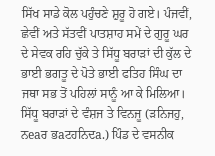ਸਿੱਖ ਸਾਡੇ ਕੋਲ ਪਹੁੰਚਣੇ ਸ਼ੁਰੂ ਹੋ ਗਏ। ਪੰਜਵੀਂ, ਛੇਵੀਂ ਅਤੇ ਸੱਤਵੀਂ ਪਾਤਸ਼ਾਹ ਸਮੇਂ ਦੇ ਗੁਰੂ ਘਰ ਦੇ ਸੇਵਕ ਰਹਿ ਚੁੱਕੇ ਤੇ ਸਿੱਧੂ ਬਰਾੜਾਂ ਦੀ ਕੁੱਲ ਦੇ ਭਾਈ ਭਗਤੂ ਦੇ ਪੋਤੇ ਭਾਈ ਫਤਿਹ ਸਿੰਘ ਦਾ ਜਥਾ ਸਭ ਤੋਂ ਪਹਿਲਾਂ ਸਾਨੂੰ ਆ ਕੇ ਮਿਲਿਆ।
ਸਿੱਧੂ ਬਰਾੜਾਂ ਦੇ ਵੰਸ਼ਜ ਤੇ ਵਿਨਜੂ (ੜਨਿਜਹੁ, ਨeaਰ ਭaਟਹਨਿਦa.) ਪਿੰਡ ਦੇ ਵਸਨੀਕ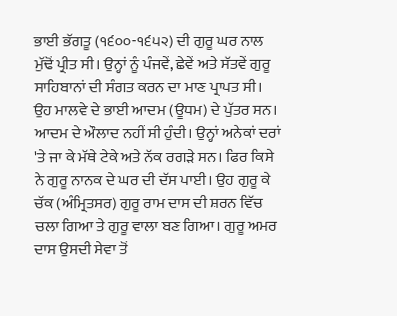ਭਾਈ ਭੱਗਤੂ (੧੬੦੦-੧੬੫੨) ਦੀ ਗੁਰੂ ਘਰ ਨਾਲ ਮੁੱਢੋਂ ਪ੍ਰੀਤ ਸੀ। ਉਨ੍ਹਾਂ ਨੂੰ ਪੰਜਵੇਂ, ਛੇਵੇਂ ਅਤੇ ਸੱਤਵੇਂ ਗੁਰੂ ਸਾਹਿਬਾਨਾਂ ਦੀ ਸੰਗਤ ਕਰਨ ਦਾ ਮਾਣ ਪ੍ਰਾਪਤ ਸੀ। ਉਹ ਮਾਲਵੇ ਦੇ ਭਾਈ ਆਦਮ (ਊਧਮ) ਦੇ ਪੁੱਤਰ ਸਨ। ਆਦਮ ਦੇ ਔਲਾਦ ਨਹੀਂ ਸੀ ਹੁੰਦੀ। ਉਨ੍ਹਾਂ ਅਨੇਕਾਂ ਦਰਾਂ 'ਤੇ ਜਾ ਕੇ ਮੱਥੇ ਟੇਕੇ ਅਤੇ ਨੱਕ ਰਗੜੇ ਸਨ। ਫਿਰ ਕਿਸੇ ਨੇ ਗੁਰੂ ਨਾਨਕ ਦੇ ਘਰ ਦੀ ਦੱਸ ਪਾਈ। ਉਹ ਗੁਰੂ ਕੇ ਚੱਕ (ਅੰਮ੍ਰਿਤਸਰ) ਗੁਰੂ ਰਾਮ ਦਾਸ ਦੀ ਸ਼ਰਨ ਵਿੱਚ ਚਲਾ ਗਿਆ ਤੇ ਗੁਰੂ ਵਾਲਾ ਬਣ ਗਿਆ। ਗੁਰੂ ਅਮਰ ਦਾਸ ਉਸਦੀ ਸੇਵਾ ਤੋਂ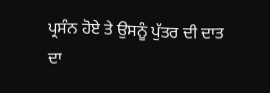ਪ੍ਰਸੰਨ ਹੋਏ ਤੇ ਉਸਨੂੰ ਪੁੱਤਰ ਦੀ ਦਾਤ ਦਾ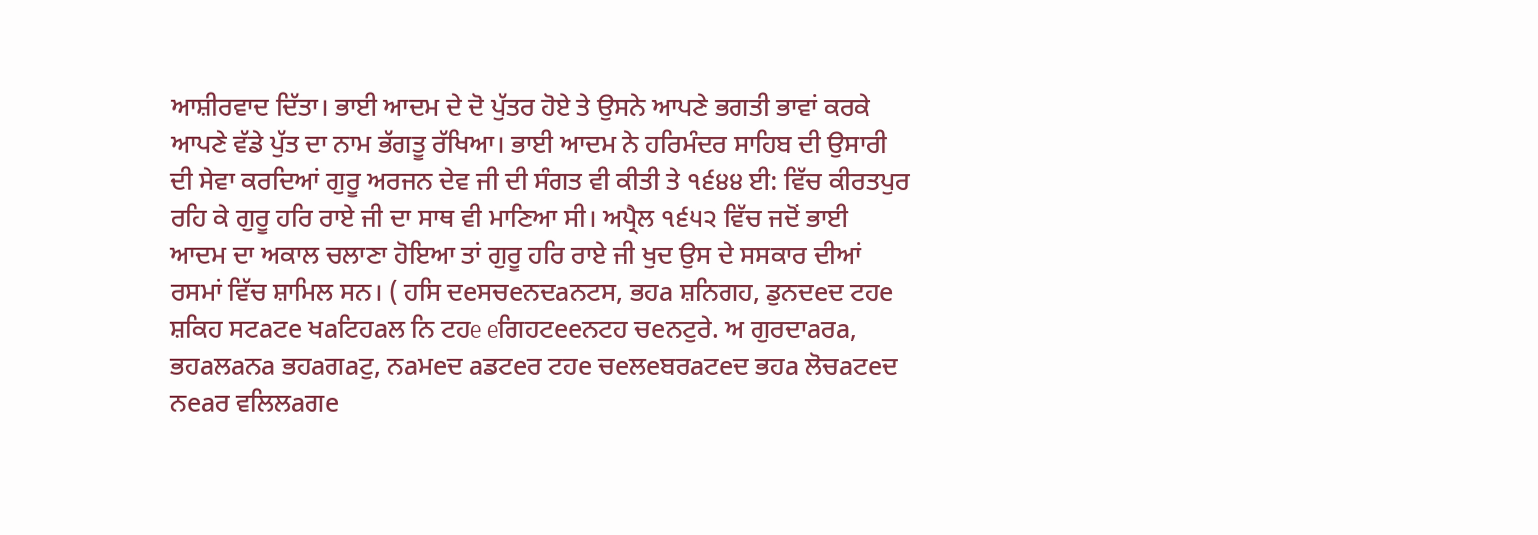ਆਸ਼ੀਰਵਾਦ ਦਿੱਤਾ। ਭਾਈ ਆਦਮ ਦੇ ਦੋ ਪੁੱਤਰ ਹੋਏ ਤੇ ਉਸਨੇ ਆਪਣੇ ਭਗਤੀ ਭਾਵਾਂ ਕਰਕੇ ਆਪਣੇ ਵੱਡੇ ਪੁੱਤ ਦਾ ਨਾਮ ਭੱਗਤੂ ਰੱਖਿਆ। ਭਾਈ ਆਦਮ ਨੇ ਹਰਿਮੰਦਰ ਸਾਹਿਬ ਦੀ ਉਸਾਰੀ ਦੀ ਸੇਵਾ ਕਰਦਿਆਂ ਗੁਰੂ ਅਰਜਨ ਦੇਵ ਜੀ ਦੀ ਸੰਗਤ ਵੀ ਕੀਤੀ ਤੇ ੧੬੪੪ ਈ: ਵਿੱਚ ਕੀਰਤਪੁਰ ਰਹਿ ਕੇ ਗੁਰੂ ਹਰਿ ਰਾਏ ਜੀ ਦਾ ਸਾਥ ਵੀ ਮਾਣਿਆ ਸੀ। ਅਪ੍ਰੈਲ ੧੬੫੨ ਵਿੱਚ ਜਦੋਂ ਭਾਈ ਆਦਮ ਦਾ ਅਕਾਲ ਚਲਾਣਾ ਹੋਇਆ ਤਾਂ ਗੁਰੂ ਹਰਿ ਰਾਏ ਜੀ ਖੁਦ ਉਸ ਦੇ ਸਸਕਾਰ ਦੀਆਂ ਰਸਮਾਂ ਵਿੱਚ ਸ਼ਾਮਿਲ ਸਨ। ( ਹਸਿ ਦeਸਚeਨਦaਨਟਸ, ਭਹa ਸ਼ਨਿਗਹ, ਡੁਨਦeਦ ਟਹe ਸ਼ਕਿਹ ਸਟaਟe ਖaਟਿਹaਲ ਨਿ ਟਹe eਗਿਹਟeeਨਟਹ ਚeਨਟੁਰੇ. ਅ ਗੁਰਦਾaਰa, ਭਹaਲaਨa ਭਹaਗaਟੁ, ਨaਮeਦ aਡਟeਰ ਟਹe ਚeਲeਬਰaਟeਦ ਭਹa ਲੋਚaਟeਦ ਨeaਰ ਵਲਿਲaਗe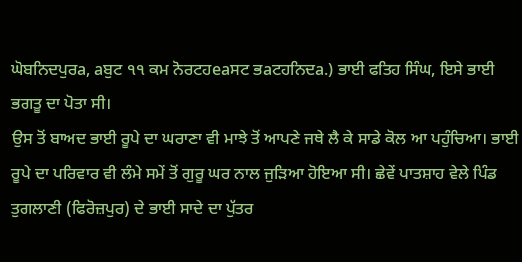ਘੋਬਨਿਦਪੁਰa, aਬੁਟ ੧੧ ਕਮ ਨੋਰਟਹeaਸਟ ਭaਟਹਨਿਦa.) ਭਾਈ ਫਤਿਹ ਸਿੰਘ, ਇਸੇ ਭਾਈ ਭਗਤੂ ਦਾ ਪੋਤਾ ਸੀ।
ਉਸ ਤੋਂ ਬਾਅਦ ਭਾਈ ਰੂਪੇ ਦਾ ਘਰਾਣਾ ਵੀ ਮਾਝੇ ਤੋਂ ਆਪਣੇ ਜਥੇ ਲੈ ਕੇ ਸਾਡੇ ਕੋਲ ਆ ਪਹੁੰਚਿਆ। ਭਾਈ ਰੂਪੇ ਦਾ ਪਰਿਵਾਰ ਵੀ ਲੰਮੇ ਸਮੇਂ ਤੋਂ ਗੁਰੂ ਘਰ ਨਾਲ ਜੁੜਿਆ ਹੋਇਆ ਸੀ। ਛੇਵੇਂ ਪਾਤਸ਼ਾਹ ਵੇਲੇ ਪਿੰਡ ਤੁਗਲਾਣੀ (ਫਿਰੋਜ਼ਪੁਰ) ਦੇ ਭਾਈ ਸਾਦੇ ਦਾ ਪੁੱਤਰ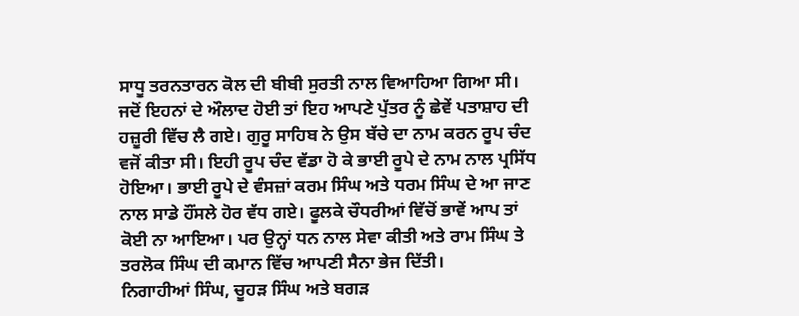ਸਾਧੂ ਤਰਨਤਾਰਨ ਕੋਲ ਦੀ ਬੀਬੀ ਸੁਰਤੀ ਨਾਲ ਵਿਆਹਿਆ ਗਿਆ ਸੀ। ਜਦੋਂ ਇਹਨਾਂ ਦੇ ਔਲਾਦ ਹੋਈ ਤਾਂ ਇਹ ਆਪਣੇ ਪੁੱਤਰ ਨੂੰ ਛੇਵੇਂ ਪਤਾਸ਼ਾਹ ਦੀ ਹਜ਼ੂਰੀ ਵਿੱਚ ਲੈ ਗਏ। ਗੁਰੂ ਸਾਹਿਬ ਨੇ ਉਸ ਬੱਚੇ ਦਾ ਨਾਮ ਕਰਨ ਰੂਪ ਚੰਦ ਵਜੋਂ ਕੀਤਾ ਸੀ। ਇਹੀ ਰੂਪ ਚੰਦ ਵੱਡਾ ਹੋ ਕੇ ਭਾਈ ਰੂਪੇ ਦੇ ਨਾਮ ਨਾਲ ਪ੍ਰਸਿੱਧ ਹੋਇਆ। ਭਾਈ ਰੂਪੇ ਦੇ ਵੰਸਜ਼ਾਂ ਕਰਮ ਸਿੰਘ ਅਤੇ ਧਰਮ ਸਿੰਘ ਦੇ ਆ ਜਾਣ ਨਾਲ ਸਾਡੇ ਹੌਂਸਲੇ ਹੋਰ ਵੱਧ ਗਏ। ਫੂਲਕੇ ਚੌਧਰੀਆਂ ਵਿੱਚੋਂ ਭਾਵੇਂ ਆਪ ਤਾਂ ਕੋਈ ਨਾ ਆਇਆ। ਪਰ ਉਨ੍ਹਾਂ ਧਨ ਨਾਲ ਸੇਵਾ ਕੀਤੀ ਅਤੇ ਰਾਮ ਸਿੰਘ ਤੇ ਤਰਲੋਕ ਸਿੰਘ ਦੀ ਕਮਾਨ ਵਿੱਚ ਆਪਣੀ ਸੈਨਾ ਭੇਜ ਦਿੱਤੀ।
ਨਿਗਾਹੀਆਂ ਸਿੰਘ, ਚੂਹੜ ਸਿੰਘ ਅਤੇ ਬਗੜ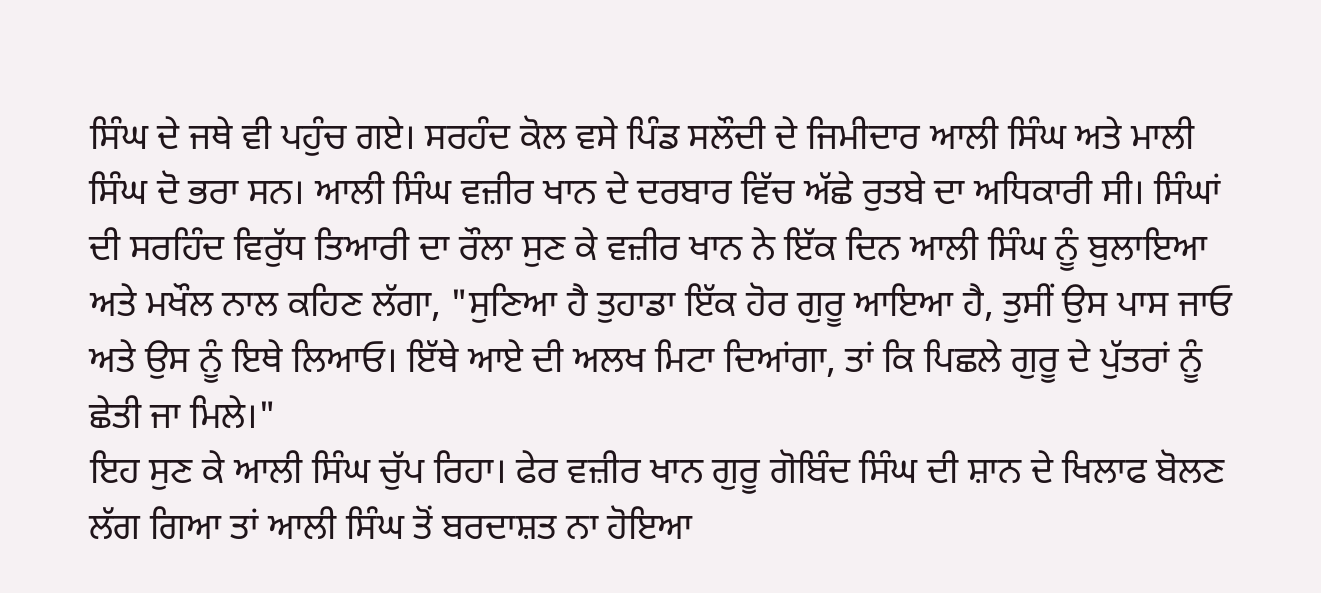ਸਿੰਘ ਦੇ ਜਥੇ ਵੀ ਪਹੁੰਚ ਗਏ। ਸਰਹੰਦ ਕੋਲ ਵਸੇ ਪਿੰਡ ਸਲੌਦੀ ਦੇ ਜਿਮੀਦਾਰ ਆਲੀ ਸਿੰਘ ਅਤੇ ਮਾਲੀ ਸਿੰਘ ਦੋ ਭਰਾ ਸਨ। ਆਲੀ ਸਿੰਘ ਵਜ਼ੀਰ ਖਾਨ ਦੇ ਦਰਬਾਰ ਵਿੱਚ ਅੱਛੇ ਰੁਤਬੇ ਦਾ ਅਧਿਕਾਰੀ ਸੀ। ਸਿੰਘਾਂ ਦੀ ਸਰਹਿੰਦ ਵਿਰੁੱਧ ਤਿਆਰੀ ਦਾ ਰੌਲਾ ਸੁਣ ਕੇ ਵਜ਼ੀਰ ਖਾਨ ਨੇ ਇੱਕ ਦਿਨ ਆਲੀ ਸਿੰਘ ਨੂੰ ਬੁਲਾਇਆ ਅਤੇ ਮਖੌਲ ਨਾਲ ਕਹਿਣ ਲੱਗਾ, "ਸੁਣਿਆ ਹੈ ਤੁਹਾਡਾ ਇੱਕ ਹੋਰ ਗੁਰੂ ਆਇਆ ਹੈ, ਤੁਸੀਂ ਉਸ ਪਾਸ ਜਾਓ ਅਤੇ ਉਸ ਨੂੰ ਇਥੇ ਲਿਆਓ। ਇੱਥੇ ਆਏ ਦੀ ਅਲਖ ਮਿਟਾ ਦਿਆਂਗਾ, ਤਾਂ ਕਿ ਪਿਛਲੇ ਗੁਰੂ ਦੇ ਪੁੱਤਰਾਂ ਨੂੰ ਛੇਤੀ ਜਾ ਮਿਲੇ।"
ਇਹ ਸੁਣ ਕੇ ਆਲੀ ਸਿੰਘ ਚੁੱਪ ਰਿਹਾ। ਫੇਰ ਵਜ਼ੀਰ ਖਾਨ ਗੁਰੂ ਗੋਬਿੰਦ ਸਿੰਘ ਦੀ ਸ਼ਾਨ ਦੇ ਖਿਲਾਫ ਬੋਲਣ ਲੱਗ ਗਿਆ ਤਾਂ ਆਲੀ ਸਿੰਘ ਤੋਂ ਬਰਦਾਸ਼ਤ ਨਾ ਹੋਇਆ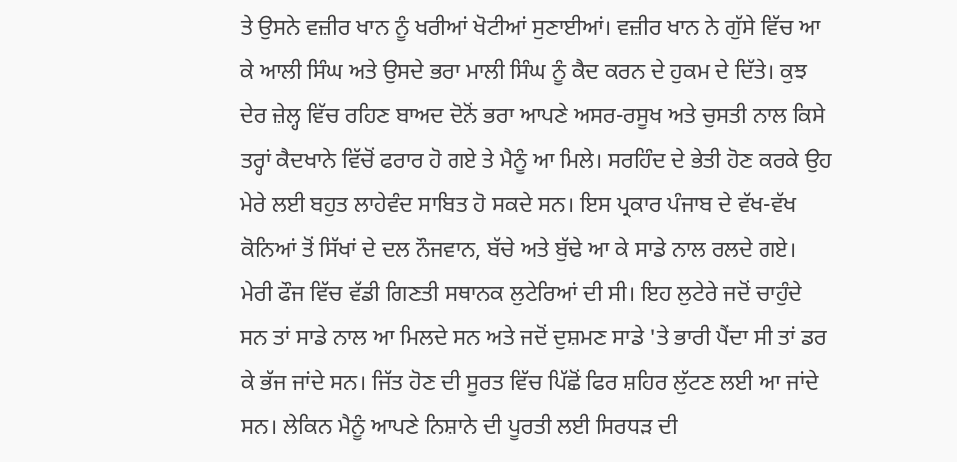ਤੇ ਉਸਨੇ ਵਜ਼ੀਰ ਖਾਨ ਨੂੰ ਖਰੀਆਂ ਖੋਟੀਆਂ ਸੁਣਾਈਆਂ। ਵਜ਼ੀਰ ਖਾਨ ਨੇ ਗੁੱਸੇ ਵਿੱਚ ਆ ਕੇ ਆਲੀ ਸਿੰਘ ਅਤੇ ਉਸਦੇ ਭਰਾ ਮਾਲੀ ਸਿੰਘ ਨੂੰ ਕੈਦ ਕਰਨ ਦੇ ਹੁਕਮ ਦੇ ਦਿੱਤੇ। ਕੁਝ ਦੇਰ ਜ਼ੇਲ੍ਹ ਵਿੱਚ ਰਹਿਣ ਬਾਅਦ ਦੋਨੋਂ ਭਰਾ ਆਪਣੇ ਅਸਰ-ਰਸੂਖ ਅਤੇ ਚੁਸਤੀ ਨਾਲ ਕਿਸੇ ਤਰ੍ਹਾਂ ਕੈਦਖਾਨੇ ਵਿੱਚੋਂ ਫਰਾਰ ਹੋ ਗਏ ਤੇ ਮੈਨੂੰ ਆ ਮਿਲੇ। ਸਰਹਿੰਦ ਦੇ ਭੇਤੀ ਹੋਣ ਕਰਕੇ ਉਹ ਮੇਰੇ ਲਈ ਬਹੁਤ ਲਾਹੇਵੰਦ ਸਾਬਿਤ ਹੋ ਸਕਦੇ ਸਨ। ਇਸ ਪ੍ਰਕਾਰ ਪੰਜਾਬ ਦੇ ਵੱਖ-ਵੱਖ ਕੋਨਿਆਂ ਤੋਂ ਸਿੱਖਾਂ ਦੇ ਦਲ ਨੌਜਵਾਨ, ਬੱਚੇ ਅਤੇ ਬੁੱਢੇ ਆ ਕੇ ਸਾਡੇ ਨਾਲ ਰਲਦੇ ਗਏ।
ਮੇਰੀ ਫੌਜ ਵਿੱਚ ਵੱਡੀ ਗਿਣਤੀ ਸਥਾਨਕ ਲੁਟੇਰਿਆਂ ਦੀ ਸੀ। ਇਹ ਲੁਟੇਰੇ ਜਦੋਂ ਚਾਹੁੰਦੇ ਸਨ ਤਾਂ ਸਾਡੇ ਨਾਲ ਆ ਮਿਲਦੇ ਸਨ ਅਤੇ ਜਦੋਂ ਦੁਸ਼ਮਣ ਸਾਡੇ 'ਤੇ ਭਾਰੀ ਪੈਂਦਾ ਸੀ ਤਾਂ ਡਰ ਕੇ ਭੱਜ ਜਾਂਦੇ ਸਨ। ਜਿੱਤ ਹੋਣ ਦੀ ਸੂਰਤ ਵਿੱਚ ਪਿੱਛੋਂ ਫਿਰ ਸ਼ਹਿਰ ਲੁੱਟਣ ਲਈ ਆ ਜਾਂਦੇ ਸਨ। ਲੇਕਿਨ ਮੈਨੂੰ ਆਪਣੇ ਨਿਸ਼ਾਨੇ ਦੀ ਪੂਰਤੀ ਲਈ ਸਿਰਧੜ ਦੀ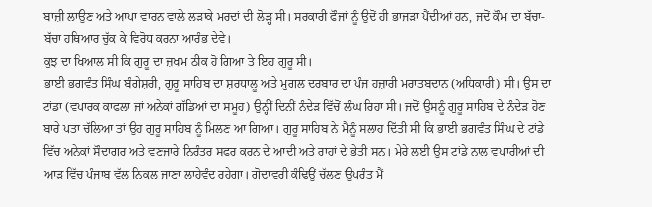ਬਾਜ਼ੀ ਲਾਉਣ ਅਤੇ ਆਪਾ ਵਾਰਨ ਵਾਲੇ ਲੜਾਕੇ ਮਰਦਾਂ ਦੀ ਲੋੜ੍ਹ ਸੀ। ਸਰਕਾਰੀ ਫੌਜਾਂ ਨੂੰ ਉਦੋਂ ਹੀ ਭਾਜੜਾ ਪੈਂਦੀਆਂ ਹਨ, ਜਦੋਂ ਕੌਮ ਦਾ ਬੱਚਾ-ਬੱਚਾ ਹਥਿਆਰ ਚੁੱਕ ਕੇ ਵਿਰੋਧ ਕਰਨਾ ਆਰੰਭ ਦੇਵੇ।
ਕੁਝ ਦਾ ਖਿਆਲ ਸੀ ਕਿ ਗੁਰੂ ਦਾ ਜ਼ਖਮ ਠੀਕ ਹੋ ਗਿਆ ਤੇ ਇਹ ਗੁਰੂ ਸੀ।
ਭਾਈ ਭਗਵੰਤ ਸਿੰਘ ਬੰਗੇਸ਼ਰੀ, ਗੁਰੂ ਸਾਹਿਬ ਦਾ ਸ਼ਰਧਾਲੂ ਅਤੇ ਮੁਗਲ ਦਰਬਾਰ ਦਾ ਪੰਜ ਹਜ਼ਾਰੀ ਮਰਾਤਬਦਾਨ (ਅਧਿਕਾਰੀ) ਸੀ। ਉਸ ਦਾ ਟਾਂਡਾ (ਵਪਾਰਕ ਕਾਫਲਾ ਜਾਂ ਅਨੇਕਾਂ ਗੱਡਿਆਂ ਦਾ ਸਮੂਹ) ਉਨ੍ਹੀਂ ਦਿਨੀਂ ਨੰਦੇੜ ਵਿੱਚੋਂ ਲੰਘ ਰਿਹਾ ਸੀ। ਜਦੋਂ ਉਸਨੂੰ ਗੁਰੂ ਸਾਹਿਬ ਦੇ ਨੰਦੇੜ ਹੋਣ ਬਾਰੇ ਪਤਾ ਚੱਲਿਆ ਤਾਂ ਉਹ ਗੁਰੂ ਸਾਹਿਬ ਨੂੰ ਮਿਲਣ ਆ ਗਿਆ। ਗੁਰੂ ਸਾਹਿਬ ਨੇ ਮੈਨੂੰ ਸਲਾਹ ਦਿੱਤੀ ਸੀ ਕਿ ਭਾਈ ਭਗਵੰਤ ਸਿੰਘ ਦੇ ਟਾਂਡੇ ਵਿੱਚ ਅਨੇਕਾਂ ਸੌਦਾਗਰ ਅਤੇ ਵਣਜਾਰੇ ਨਿਰੰਤਰ ਸਫਰ ਕਰਨ ਦੇ ਆਦੀ ਅਤੇ ਰਾਹਾਂ ਦੇ ਭੇਤੀ ਸਨ। ਮੇਰੇ ਲਈ ਉਸ ਟਾਂਡੇ ਨਾਲ ਵਪਾਰੀਆਂ ਦੀ ਆੜ ਵਿੱਚ ਪੰਜਾਬ ਵੱਲ ਨਿਕਲ ਜਾਣਾ ਲਾਹੇਵੰਦ ਰਹੇਗਾ। ਗੋਦਾਵਰੀ ਕੰਢਿਉਂ ਚੱਲਣ ਉਪਰੰਤ ਮੈਂ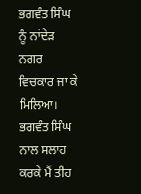ਭਗਵੰਤ ਸਿੰਘ ਨੂੰ ਨਾਂਦੇੜ ਨਗਰ ਵਿਚਕਾਰ ਜਾ ਕੇ ਮਿਲਿਆ। ਭਗਵੰਤ ਸਿੰਘ ਨਾਲ ਸਲਾਹ ਕਰਕੇ ਮੈਂ ਤੀਹ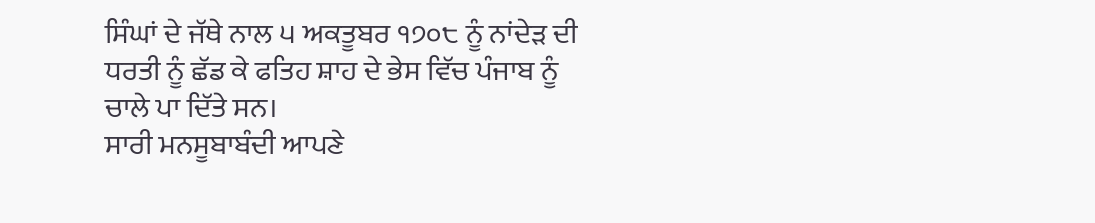ਸਿੰਘਾਂ ਦੇ ਜੱਥੇ ਨਾਲ ੫ ਅਕਤੂਬਰ ੧੭੦੮ ਨੂੰ ਨਾਂਦੇੜ ਦੀ ਧਰਤੀ ਨੂੰ ਛੱਡ ਕੇ ਫਤਿਹ ਸ਼ਾਹ ਦੇ ਭੇਸ ਵਿੱਚ ਪੰਜਾਬ ਨੂੰ ਚਾਲੇ ਪਾ ਦਿੱਤੇ ਸਨ।
ਸਾਰੀ ਮਨਸੂਬਾਬੰਦੀ ਆਪਣੇ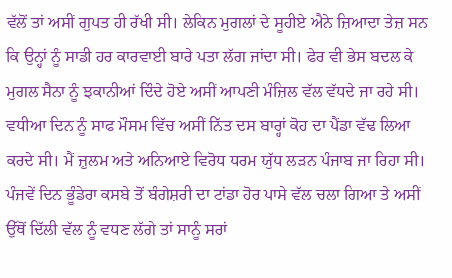ਵੱਲੋਂ ਤਾਂ ਅਸੀਂ ਗੁਪਤ ਹੀ ਰੱਖੀ ਸੀ। ਲੇਕਿਨ ਮੁਗਲਾਂ ਦੇ ਸੂਹੀਏ ਐਨੇ ਜ਼ਿਆਦਾ ਤੇਜ਼ ਸਨ ਕਿ ਉਨ੍ਹਾਂ ਨੂੰ ਸਾਡੀ ਹਰ ਕਾਰਵਾਈ ਬਾਰੇ ਪਤਾ ਲੱਗ ਜਾਂਦਾ ਸੀ। ਫੇਰ ਵੀ ਭੇਸ ਬਦਲ ਕੇ ਮੁਗਲ ਸੈਨਾ ਨੂੰ ਝਕਾਨੀਆਂ ਦਿੰਦੇ ਹੋਏ ਅਸੀਂ ਆਪਣੀ ਮੰਜ਼ਿਲ ਵੱਲ ਵੱਧਦੇ ਜਾ ਰਹੇ ਸੀ। ਵਧੀਆ ਦਿਨ ਨੂੰ ਸਾਫ ਮੌਸਮ ਵਿੱਚ ਅਸੀਂ ਨਿੱਤ ਦਸ ਬਾਰ੍ਹਾਂ ਕੋਹ ਦਾ ਪੈਂਡਾ ਵੱਢ ਲਿਆ ਕਰਦੇ ਸੀ। ਮੈਂ ਜ਼ੁਲਮ ਅਤੇ ਅਨਿਆਏ ਵਿਰੋਧ ਧਰਮ ਯੁੱਧ ਲੜਨ ਪੰਜਾਬ ਜਾ ਰਿਹਾ ਸੀ। ਪੰਜਵੇਂ ਦਿਨ ਭੂੰਡੇਰਾ ਕਸਬੇ ਤੋਂ ਬੰਗੇਸ਼ਰੀ ਦਾ ਟਾਂਡਾ ਹੋਰ ਪਾਸੇ ਵੱਲ ਚਲਾ ਗਿਆ ਤੇ ਅਸੀਂ ਉੱਥੋਂ ਦਿੱਲੀ ਵੱਲ ਨੂੰ ਵਧਣ ਲੱਗੇ ਤਾਂ ਸਾਨੂੰ ਸਰਾਂ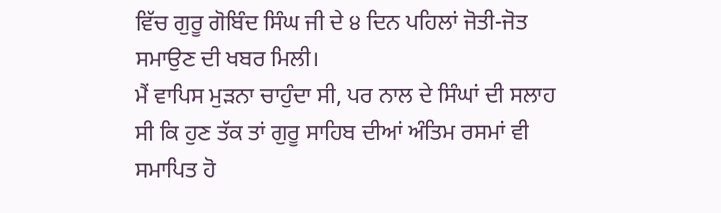ਵਿੱਚ ਗੁਰੂ ਗੋਬਿੰਦ ਸਿੰਘ ਜੀ ਦੇ ੪ ਦਿਨ ਪਹਿਲਾਂ ਜੋਤੀ-ਜੋਤ ਸਮਾਉਣ ਦੀ ਖਬਰ ਮਿਲੀ।
ਮੈਂ ਵਾਪਿਸ ਮੁੜਨਾ ਚਾਹੁੰਦਾ ਸੀ, ਪਰ ਨਾਲ ਦੇ ਸਿੰਘਾਂ ਦੀ ਸਲਾਹ ਸੀ ਕਿ ਹੁਣ ਤੱਕ ਤਾਂ ਗੁਰੂ ਸਾਹਿਬ ਦੀਆਂ ਅੰਤਿਮ ਰਸਮਾਂ ਵੀ ਸਮਾਪਿਤ ਹੋ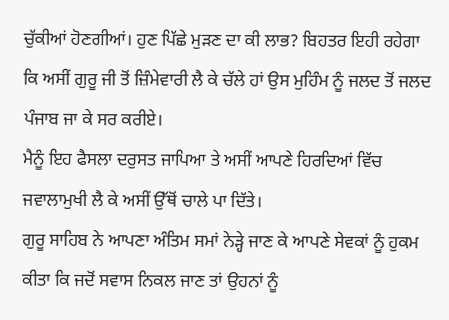ਚੁੱਕੀਆਂ ਹੋਣਗੀਆਂ। ਹੁਣ ਪਿੱਛੇ ਮੁੜਣ ਦਾ ਕੀ ਲਾਭ? ਬਿਹਤਰ ਇਹੀ ਰਹੇਗਾ ਕਿ ਅਸੀਂ ਗੁਰੂ ਜੀ ਤੋਂ ਜ਼ਿੰਮੇਵਾਰੀ ਲੈ ਕੇ ਚੱਲੇ ਹਾਂ ਉਸ ਮੁਹਿੰਮ ਨੂੰ ਜਲਦ ਤੋਂ ਜਲਦ ਪੰਜਾਬ ਜਾ ਕੇ ਸਰ ਕਰੀਏ।
ਮੈਨੂੰ ਇਹ ਫੈਸਲਾ ਦਰੁਸਤ ਜਾਪਿਆ ਤੇ ਅਸੀਂ ਆਪਣੇ ਹਿਰਦਿਆਂ ਵਿੱਚ ਜਵਾਲਾਮੁਖੀ ਲੈ ਕੇ ਅਸੀਂ ਉੱਥੋਂ ਚਾਲੇ ਪਾ ਦਿੱਤੇ।
ਗੁਰੂ ਸਾਹਿਬ ਨੇ ਆਪਣਾ ਅੰਤਿਮ ਸਮਾਂ ਨੇੜ੍ਹੇ ਜਾਣ ਕੇ ਆਪਣੇ ਸੇਵਕਾਂ ਨੂੰ ਹੁਕਮ ਕੀਤਾ ਕਿ ਜਦੋਂ ਸਵਾਸ ਨਿਕਲ ਜਾਣ ਤਾਂ ਉਹਨਾਂ ਨੂੰ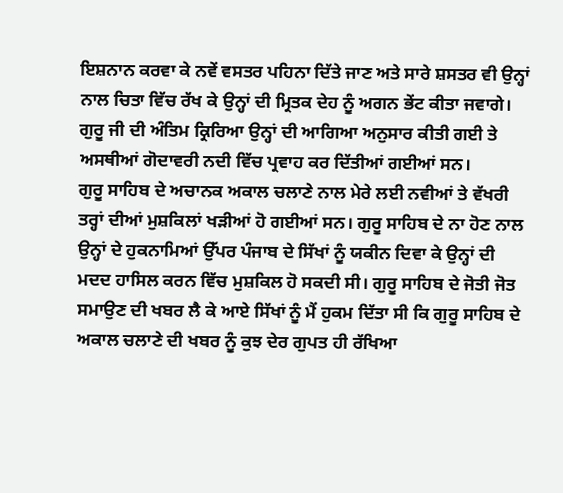ਇਸ਼ਨਾਨ ਕਰਵਾ ਕੇ ਨਵੇਂ ਵਸਤਰ ਪਹਿਨਾ ਦਿੱਤੇ ਜਾਣ ਅਤੇ ਸਾਰੇ ਸ਼ਸਤਰ ਵੀ ਉਨ੍ਹਾਂ ਨਾਲ ਚਿਤਾ ਵਿੱਚ ਰੱਖ ਕੇ ਉਨ੍ਹਾਂ ਦੀ ਮ੍ਰਿਤਕ ਦੇਹ ਨੂੰ ਅਗਨ ਭੇਂਟ ਕੀਤਾ ਜਵਾਗੇ। ਗੁਰੂ ਜੀ ਦੀ ਅੰਤਿਮ ਕ੍ਰਿਰਿਆ ਉਨ੍ਹਾਂ ਦੀ ਆਗਿਆ ਅਨੁਸਾਰ ਕੀਤੀ ਗਈ ਤੇ ਅਸਥੀਆਂ ਗੋਦਾਵਰੀ ਨਦੀ ਵਿੱਚ ਪ੍ਰਵਾਹ ਕਰ ਦਿੱਤੀਆਂ ਗਈਆਂ ਸਨ।
ਗੁਰੂ ਸਾਹਿਬ ਦੇ ਅਚਾਨਕ ਅਕਾਲ ਚਲਾਣੇ ਨਾਲ ਮੇਰੇ ਲਈ ਨਵੀਆਂ ਤੇ ਵੱਖਰੀ ਤਰ੍ਹਾਂ ਦੀਆਂ ਮੁਸ਼ਕਿਲਾਂ ਖੜੀਆਂ ਹੋ ਗਈਆਂ ਸਨ। ਗੁਰੂ ਸਾਹਿਬ ਦੇ ਨਾ ਹੋਣ ਨਾਲ ਉਨ੍ਹਾਂ ਦੇ ਹੁਕਨਾਮਿਆਂ ਉੱਪਰ ਪੰਜਾਬ ਦੇ ਸਿੱਖਾਂ ਨੂੰ ਯਕੀਨ ਦਿਵਾ ਕੇ ਉਨ੍ਹਾਂ ਦੀ ਮਦਦ ਹਾਸਿਲ ਕਰਨ ਵਿੱਚ ਮੁਸ਼ਕਿਲ ਹੋ ਸਕਦੀ ਸੀ। ਗੁਰੂ ਸਾਹਿਬ ਦੇ ਜੋਤੀ ਜੋਤ ਸਮਾਉਣ ਦੀ ਖਬਰ ਲੈ ਕੇ ਆਏ ਸਿੱਖਾਂ ਨੂੰ ਮੈਂ ਹੁਕਮ ਦਿੱਤਾ ਸੀ ਕਿ ਗੁਰੂ ਸਾਹਿਬ ਦੇ ਅਕਾਲ ਚਲਾਣੇ ਦੀ ਖਬਰ ਨੂੰ ਕੁਝ ਦੇਰ ਗੁਪਤ ਹੀ ਰੱਖਿਆ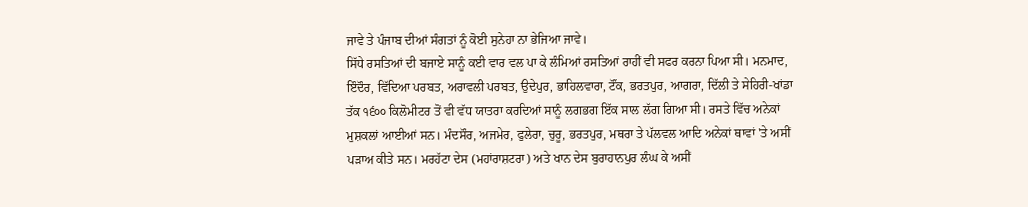ਜਾਵੇ ਤੇ ਪੰਜਾਬ ਦੀਆਂ ਸੰਗਤਾਂ ਨੂੰ ਕੋਈ ਸੁਨੇਹਾ ਨਾ ਭੇਜਿਆ ਜਾਵੇ।
ਸਿੱਧੇ ਰਸਤਿਆਂ ਦੀ ਬਜਾਏ ਸਾਨੂੰ ਕਈ ਵਾਰ ਵਲ ਪਾ ਕੇ ਲੰਮਿਆਂ ਰਸਤਿਆਂ ਰਾਹੀਂ ਵੀ ਸਫਰ ਕਰਨਾ ਪਿਆ ਸੀ। ਮਨਮਾਦ, ਇੰਦੌਰ, ਵਿੱਦਿਆ ਪਰਬਤ, ਅਰਾਵਲੀ ਪਰਬਤ, ਉਦੇਪੁਰ, ਭਾਹਿਲਵਾਰਾ, ਟੌਂਕ, ਭਰਤਪੁਰ, ਆਗਰਾ, ਦਿੱਲੀ ਤੇ ਸੇਹਿਰੀ-ਖਾਂਡਾ ਤੱਕ ੧੬੦੦ ਕਿਲੋਮੀਟਰ ਤੋਂ ਵੀ ਵੱਧ ਯਾਤਰਾ ਕਰਦਿਆਂ ਸਾਨੂੰ ਲਗਭਗ ਇੱਕ ਸਾਲ ਲੱਗ ਗਿਆ ਸੀ। ਰਸਤੇ ਵਿੱਚ ਅਨੇਕਾਂ ਮੁਸ਼ਕਲਾਂ ਆਈਆਂ ਸਨ। ਮੰਦਸੌਰ, ਅਜਮੇਰ, ਫੁਲੇਰਾ, ਚੁਰੂ, ਭਰਤਪੁਰ, ਮਥਰਾ ਤੇ ਪੱਲਵਲ ਆਦਿ ਅਨੇਕਾਂ ਥਾਵਾਂ 'ਤੇ ਅਸੀਂ ਪੜਾਅ ਕੀਤੇ ਸਨ। ਮਰਹੱਟਾ ਦੇਸ (ਮਹਾਂਰਾਸ਼ਟਰਾ) ਅਤੇ ਖਾਨ ਦੇਸ ਬੁਰਾਹਾਨਪੁਰ ਲੰਘ ਕੇ ਅਸੀਂ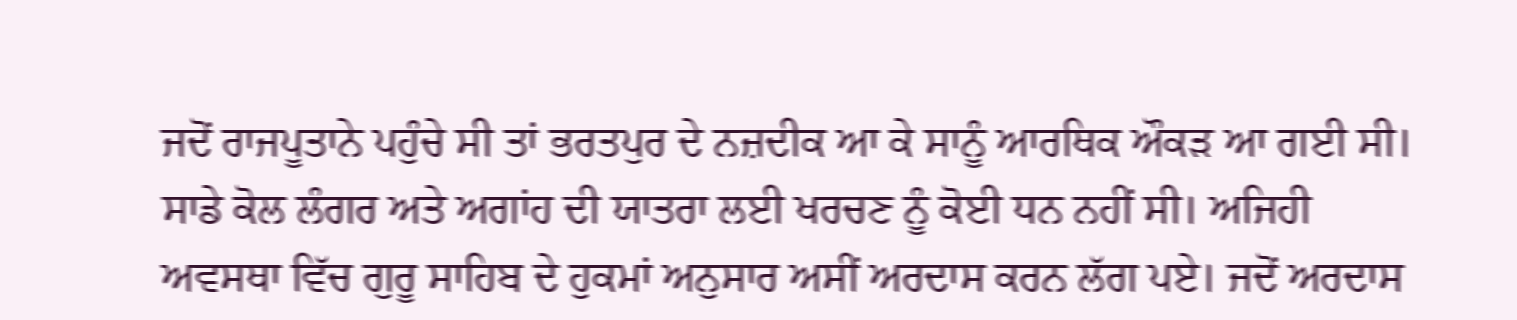ਜਦੋਂ ਰਾਜਪੂਤਾਨੇ ਪਹੁੰਚੇ ਸੀ ਤਾਂ ਭਰਤਪੁਰ ਦੇ ਨਜ਼ਦੀਕ ਆ ਕੇ ਸਾਨੂੰ ਆਰਥਿਕ ਔਕੜ ਆ ਗਈ ਸੀ। ਸਾਡੇ ਕੋਲ ਲੰਗਰ ਅਤੇ ਅਗਾਂਹ ਦੀ ਯਾਤਰਾ ਲਈ ਖਰਚਣ ਨੂੰ ਕੋਈ ਧਨ ਨਹੀਂ ਸੀ। ਅਜਿਹੀ ਅਵਸਥਾ ਵਿੱਚ ਗੁਰੂ ਸਾਹਿਬ ਦੇ ਹੁਕਮਾਂ ਅਨੁਸਾਰ ਅਸੀਂ ਅਰਦਾਸ ਕਰਨ ਲੱਗ ਪਏ। ਜਦੋਂ ਅਰਦਾਸ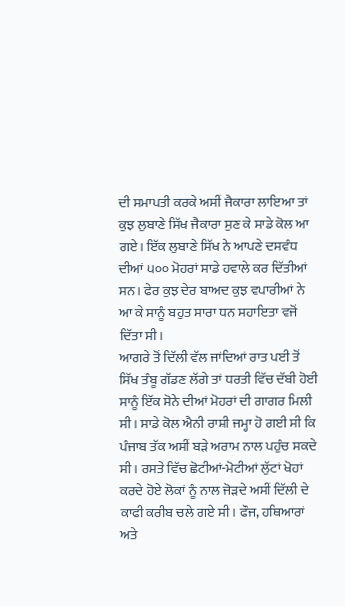ਦੀ ਸਮਾਪਤੀ ਕਰਕੇ ਅਸੀਂ ਜੈਕਾਰਾ ਲਾਇਆ ਤਾਂ ਕੁਝ ਲੁਬਾਣੇ ਸਿੱਖ ਜੈਕਾਰਾ ਸੁਣ ਕੇ ਸਾਡੇ ਕੋਲ ਆ ਗਏ। ਇੱਕ ਲੁਬਾਣੇ ਸਿੱਖ ਨੇ ਆਪਣੇ ਦਸਵੰਧ ਦੀਆਂ ੫੦੦ ਮੋਹਰਾਂ ਸਾਡੇ ਹਵਾਲੇ ਕਰ ਦਿੱਤੀਆਂ ਸਨ। ਫੇਰ ਕੁਝ ਦੇਰ ਬਾਅਦ ਕੁਝ ਵਪਾਰੀਆਂ ਨੇ ਆ ਕੇ ਸਾਨੂੰ ਬਹੁਤ ਸਾਰਾ ਧਨ ਸਹਾਇਤਾ ਵਜੋਂ ਦਿੱਤਾ ਸੀ।
ਆਗਰੇ ਤੋਂ ਦਿੱਲੀ ਵੱਲ ਜਾਂਦਿਆਂ ਰਾਤ ਪਈ ਤੋਂ ਸਿੱਖ ਤੰਬੂ ਗੱਡਣ ਲੱਗੇ ਤਾਂ ਧਰਤੀ ਵਿੱਚ ਦੱਬੀ ਹੋਈ ਸਾਨੂੰ ਇੱਕ ਸੋਨੇ ਦੀਆਂ ਮੋਹਰਾਂ ਦੀ ਗਾਗਰ ਮਿਲੀ ਸੀ। ਸਾਡੇ ਕੋਲ ਐਨੀ ਰਾਸ਼ੀ ਜਮ੍ਹਾ ਹੋ ਗਈ ਸੀ ਕਿ ਪੰਜਾਬ ਤੱਕ ਅਸੀਂ ਬੜੇ ਅਰਾਮ ਨਾਲ ਪਹੁੰਚ ਸਕਦੇ ਸੀ। ਰਸਤੇ ਵਿੱਚ ਛੋਟੀਆਂ-ਮੋਟੀਆਂ ਲੁੱਟਾਂ ਖੋਹਾਂ ਕਰਦੇ ਹੋਏ ਲੋਕਾਂ ਨੂੰ ਨਾਲ ਜੋੜਦੇ ਅਸੀਂ ਦਿੱਲੀ ਦੇ ਕਾਫੀ ਕਰੀਬ ਚਲੇ ਗਏ ਸੀ। ਫੌਜ, ਹਥਿਆਰਾਂ ਅਤੇ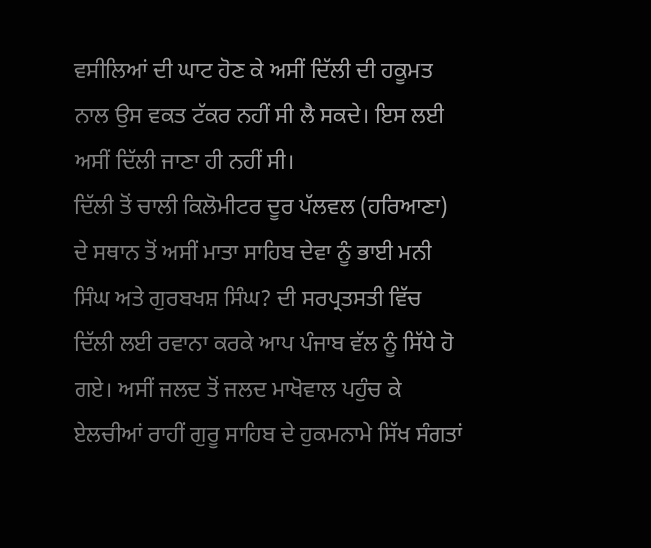ਵਸੀਲਿਆਂ ਦੀ ਘਾਟ ਹੋਣ ਕੇ ਅਸੀਂ ਦਿੱਲੀ ਦੀ ਹਕੂਮਤ ਨਾਲ ਉਸ ਵਕਤ ਟੱਕਰ ਨਹੀਂ ਸੀ ਲੈ ਸਕਦੇ। ਇਸ ਲਈ ਅਸੀਂ ਦਿੱਲੀ ਜਾਣਾ ਹੀ ਨਹੀਂ ਸੀ।
ਦਿੱਲੀ ਤੋਂ ਚਾਲੀ ਕਿਲੋਮੀਟਰ ਦੂਰ ਪੱਲਵਲ (ਹਰਿਆਣਾ) ਦੇ ਸਥਾਨ ਤੋਂ ਅਸੀਂ ਮਾਤਾ ਸਾਹਿਬ ਦੇਵਾ ਨੂੰ ਭਾਈ ਮਨੀ ਸਿੰਘ ਅਤੇ ਗੁਰਬਖਸ਼ ਸਿੰਘ? ਦੀ ਸਰਪ੍ਰਤਸਤੀ ਵਿੱਚ ਦਿੱਲੀ ਲਈ ਰਵਾਨਾ ਕਰਕੇ ਆਪ ਪੰਜਾਬ ਵੱਲ ਨੂੰ ਸਿੱਧੇ ਹੋ ਗਏ। ਅਸੀਂ ਜਲਦ ਤੋਂ ਜਲਦ ਮਾਖੋਵਾਲ ਪਹੁੰਚ ਕੇ ਏਲਚੀਆਂ ਰਾਹੀਂ ਗੁਰੂ ਸਾਹਿਬ ਦੇ ਹੁਕਮਨਾਮੇ ਸਿੱਖ ਸੰਗਤਾਂ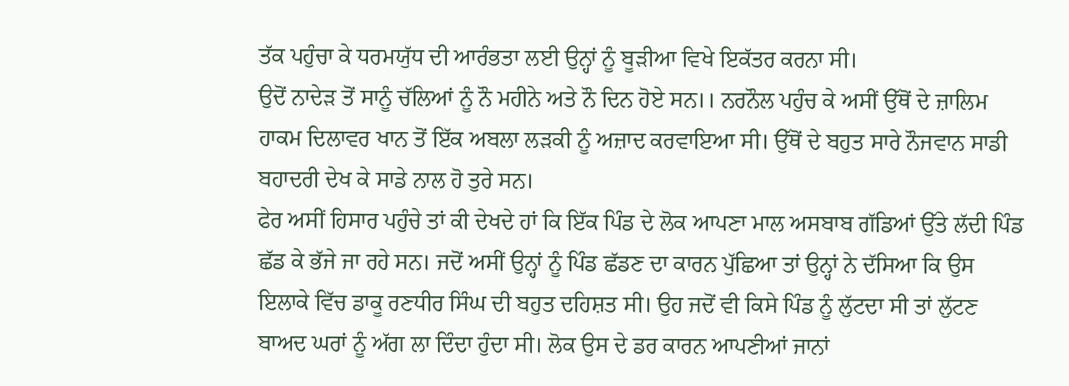ਤੱਕ ਪਹੁੰਚਾ ਕੇ ਧਰਮਯੁੱਧ ਦੀ ਆਰੰਭਤਾ ਲਈ ਉਨ੍ਹਾਂ ਨੂੰ ਬੂੜੀਆ ਵਿਖੇ ਇਕੱਤਰ ਕਰਨਾ ਸੀ।
ਉਦੋਂ ਨਾਦੇੜ ਤੋਂ ਸਾਨੂੰ ਚੱਲਿਆਂ ਨੂੰ ਨੌ ਮਹੀਨੇ ਅਤੇ ਨੌ ਦਿਨ ਹੋਏ ਸਨ।। ਨਰਨੌਲ ਪਹੁੰਚ ਕੇ ਅਸੀਂ ਉੱਥੋਂ ਦੇ ਜ਼ਾਲਿਮ ਹਾਕਮ ਦਿਲਾਵਰ ਖਾਨ ਤੋਂ ਇੱਕ ਅਬਲਾ ਲੜਕੀ ਨੂੰ ਅਜ਼ਾਦ ਕਰਵਾਇਆ ਸੀ। ਉੱਥੋਂ ਦੇ ਬਹੁਤ ਸਾਰੇ ਨੌਜਵਾਨ ਸਾਡੀ ਬਹਾਦਰੀ ਦੇਖ ਕੇ ਸਾਡੇ ਨਾਲ ਹੋ ਤੁਰੇ ਸਨ।
ਫੇਰ ਅਸੀਂ ਹਿਸਾਰ ਪਹੁੰਚੇ ਤਾਂ ਕੀ ਦੇਖਦੇ ਹਾਂ ਕਿ ਇੱਕ ਪਿੰਡ ਦੇ ਲੋਕ ਆਪਣਾ ਮਾਲ ਅਸਬਾਬ ਗੱਡਿਆਂ ਉੱਤੇ ਲੱਦੀ ਪਿੰਡ ਛੱਡ ਕੇ ਭੱਜੇ ਜਾ ਰਹੇ ਸਨ। ਜਦੋਂ ਅਸੀਂ ਉਨ੍ਹਾਂ ਨੂੰ ਪਿੰਡ ਛੱਡਣ ਦਾ ਕਾਰਨ ਪੁੱਛਿਆ ਤਾਂ ਉਨ੍ਹਾਂ ਨੇ ਦੱਸਿਆ ਕਿ ਉਸ ਇਲਾਕੇ ਵਿੱਚ ਡਾਕੂ ਰਣਧੀਰ ਸਿੰਘ ਦੀ ਬਹੁਤ ਦਹਿਸ਼ਤ ਸੀ। ਉਹ ਜਦੋਂ ਵੀ ਕਿਸੇ ਪਿੰਡ ਨੂੰ ਲੁੱਟਦਾ ਸੀ ਤਾਂ ਲੁੱਟਣ ਬਾਅਦ ਘਰਾਂ ਨੂੰ ਅੱਗ ਲਾ ਦਿੰਦਾ ਹੁੰਦਾ ਸੀ। ਲੋਕ ਉਸ ਦੇ ਡਰ ਕਾਰਨ ਆਪਣੀਆਂ ਜਾਨਾਂ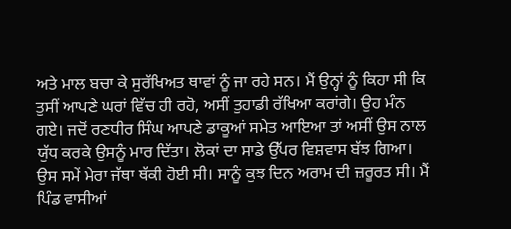ਅਤੇ ਮਾਲ ਬਚਾ ਕੇ ਸੁਰੱਖਿਅਤ ਥਾਵਾਂ ਨੂੰ ਜਾ ਰਹੇ ਸਨ। ਮੈਂ ਉਨ੍ਹਾਂ ਨੂੰ ਕਿਹਾ ਸੀ ਕਿ ਤੁਸੀਂ ਆਪਣੇ ਘਰਾਂ ਵਿੱਚ ਹੀ ਰਹੋ, ਅਸੀਂ ਤੁਹਾਡੀ ਰੱਖਿਆ ਕਰਾਂਗੇ। ਉਹ ਮੰਨ ਗਏ। ਜਦੋਂ ਰਣਧੀਰ ਸਿੰਘ ਆਪਣੇ ਡਾਕੂਆਂ ਸਮੇਤ ਆਇਆ ਤਾਂ ਅਸੀਂ ਉਸ ਨਾਲ ਯੁੱਧ ਕਰਕੇ ਉਸਨੂੰ ਮਾਰ ਦਿੱਤਾ। ਲੋਕਾਂ ਦਾ ਸਾਡੇ ਉੱਪਰ ਵਿਸ਼ਵਾਸ ਬੱਝ ਗਿਆ। ਉਸ ਸਮੇਂ ਮੇਰਾ ਜੱਥਾ ਥੱਕੀ ਹੋਈ ਸੀ। ਸਾਨੂੰ ਕੁਝ ਦਿਨ ਅਰਾਮ ਦੀ ਜ਼ਰੂਰਤ ਸੀ। ਮੈਂ ਪਿੰਡ ਵਾਸੀਆਂ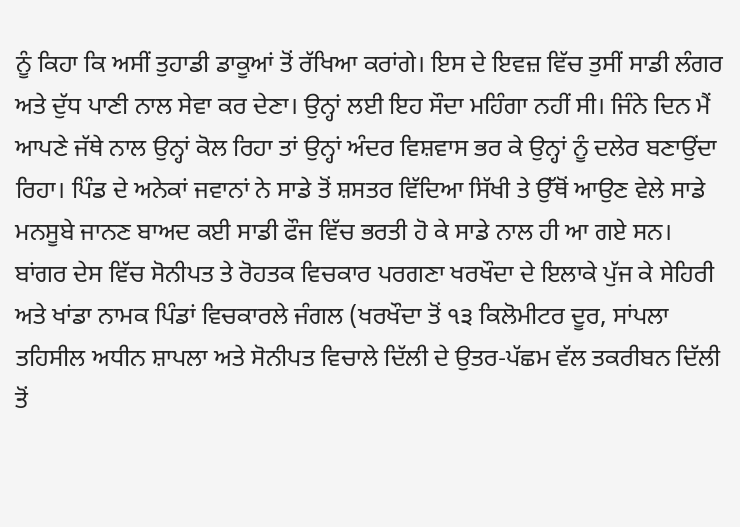ਨੂੰ ਕਿਹਾ ਕਿ ਅਸੀਂ ਤੁਹਾਡੀ ਡਾਕੂਆਂ ਤੋਂ ਰੱਖਿਆ ਕਰਾਂਗੇ। ਇਸ ਦੇ ਇਵਜ਼ ਵਿੱਚ ਤੁਸੀਂ ਸਾਡੀ ਲੰਗਰ ਅਤੇ ਦੁੱਧ ਪਾਣੀ ਨਾਲ ਸੇਵਾ ਕਰ ਦੇਣਾ। ਉਨ੍ਹਾਂ ਲਈ ਇਹ ਸੌਦਾ ਮਹਿੰਗਾ ਨਹੀਂ ਸੀ। ਜਿੰਨੇ ਦਿਨ ਮੈਂ ਆਪਣੇ ਜੱਥੇ ਨਾਲ ਉਨ੍ਹਾਂ ਕੋਲ ਰਿਹਾ ਤਾਂ ਉਨ੍ਹਾਂ ਅੰਦਰ ਵਿਸ਼ਵਾਸ ਭਰ ਕੇ ਉਨ੍ਹਾਂ ਨੂੰ ਦਲੇਰ ਬਣਾਉਂਦਾ ਰਿਹਾ। ਪਿੰਡ ਦੇ ਅਨੇਕਾਂ ਜਵਾਨਾਂ ਨੇ ਸਾਡੇ ਤੋਂ ਸ਼ਸਤਰ ਵਿੱਦਿਆ ਸਿੱਖੀ ਤੇ ਉੱਥੋਂ ਆਉਣ ਵੇਲੇ ਸਾਡੇ ਮਨਸੂਬੇ ਜਾਨਣ ਬਾਅਦ ਕਈ ਸਾਡੀ ਫੌਜ ਵਿੱਚ ਭਰਤੀ ਹੋ ਕੇ ਸਾਡੇ ਨਾਲ ਹੀ ਆ ਗਏ ਸਨ।
ਬਾਂਗਰ ਦੇਸ ਵਿੱਚ ਸੋਨੀਪਤ ਤੇ ਰੋਹਤਕ ਵਿਚਕਾਰ ਪਰਗਣਾ ਖਰਖੌਦਾ ਦੇ ਇਲਾਕੇ ਪੁੱਜ ਕੇ ਸੇਹਿਰੀ ਅਤੇ ਖਾਂਡਾ ਨਾਮਕ ਪਿੰਡਾਂ ਵਿਚਕਾਰਲੇ ਜੰਗਲ (ਖਰਖੌਦਾ ਤੋਂ ੧੩ ਕਿਲੋਮੀਟਰ ਦੂਰ, ਸਾਂਪਲਾ ਤਹਿਸੀਲ ਅਧੀਨ ਸ਼ਾਪਲਾ ਅਤੇ ਸੋਨੀਪਤ ਵਿਚਾਲੇ ਦਿੱਲੀ ਦੇ ਉਤਰ-ਪੱਛਮ ਵੱਲ ਤਕਰੀਬਨ ਦਿੱਲੀ ਤੋਂ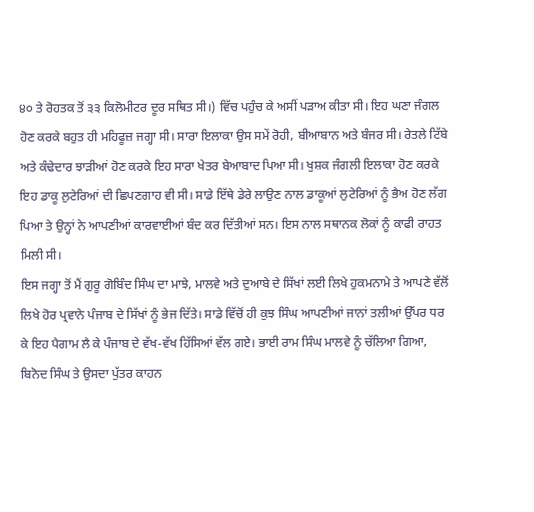੪੦ ਤੇ ਰੋਹਤਕ ਤੋਂ ੩੩ ਕਿਲੋਮੀਟਰ ਦੂਰ ਸਥਿਤ ਸੀ।) ਵਿੱਚ ਪਹੁੰਚ ਕੇ ਅਸੀਂ ਪੜਾਅ ਕੀਤਾ ਸੀ। ਇਹ ਘਣਾ ਜੰਗਲ ਹੋਣ ਕਰਕੇ ਬਹੁਤ ਹੀ ਮਹਿਫੂਜ਼ ਜਗ੍ਹਾ ਸੀ। ਸਾਰਾ ਇਲਾਕਾ ਉਸ ਸਮੇਂ ਰੋਹੀ, ਬੀਆਬਾਨ ਅਤੇ ਬੰਜਰ ਸੀ। ਰੇਤਲੇ ਟਿੱਬੇ ਅਤੇ ਕੰਢੇਦਾਰ ਝਾੜੀਆਂ ਹੋਣ ਕਰਕੇ ਇਹ ਸਾਰਾ ਖੇਤਰ ਬੇਆਬਾਦ ਪਿਆ ਸੀ। ਖੁਸ਼ਕ ਜੰਗਲੀ ਇਲਾਕਾ ਹੋਣ ਕਰਕੇ ਇਹ ਡਾਕੂ ਲੁਟੇਰਿਆਂ ਦੀ ਛਿਪਣਗਾਹ ਵੀ ਸੀ। ਸਾਡੇ ਇੱਥੇ ਡੇਰੇ ਲਾਉਣ ਨਾਲ ਡਾਕੂਆਂ ਲੁਟੇਰਿਆਂ ਨੂੰ ਭੈਅ ਹੋਣ ਲੱਗ ਪਿਆ ਤੇ ਉਨ੍ਹਾਂ ਨੇ ਆਪਣੀਆਂ ਕਾਰਵਾਈਆਂ ਬੰਦ ਕਰ ਦਿੱਤੀਆਂ ਸਨ। ਇਸ ਨਾਲ ਸਥਾਨਕ ਲੋਕਾਂ ਨੂੰ ਕਾਫੀ ਰਾਹਤ ਮਿਲੀ ਸੀ।
ਇਸ ਜਗ੍ਹਾ ਤੋਂ ਮੈਂ ਗੁਰੂ ਗੋਬਿੰਦ ਸਿੰਘ ਦਾ ਮਾਝੇ, ਮਾਲਵੇ ਅਤੇ ਦੁਆਬੇ ਦੇ ਸਿੱਖਾਂ ਲਈ ਲਿਖੇ ਹੁਕਮਨਾਮੇ ਤੇ ਆਪਣੇ ਵੱਲੋਂ ਲਿਖੇ ਹੋਰ ਪ੍ਰਵਾਨੇ ਪੰਜਾਬ ਦੇ ਸਿੱਖਾਂ ਨੂੰ ਭੇਜ ਦਿੱਤੇ। ਸਾਡੇ ਵਿੱਚੋਂ ਹੀ ਕੁਝ ਸਿੰਘ ਆਪਣੀਆਂ ਜਾਨਾਂ ਤਲੀਆਂ ਉੱਪਰ ਧਰ ਕੇ ਇਹ ਪੈਗਾਮ ਲੈ ਕੇ ਪੰਜਾਬ ਦੇ ਵੱਖ-ਵੱਖ ਹਿੱਸਿਆਂ ਵੱਲ ਗਏ। ਭਾਈ ਰਾਮ ਸਿੰਘ ਮਾਲਵੇ ਨੂੰ ਚੱਲਿਆ ਗਿਆ, ਬਿਨੋਦ ਸਿੰਘ ਤੇ ਉਸਦਾ ਪੁੱਤਰ ਕਾਹਨ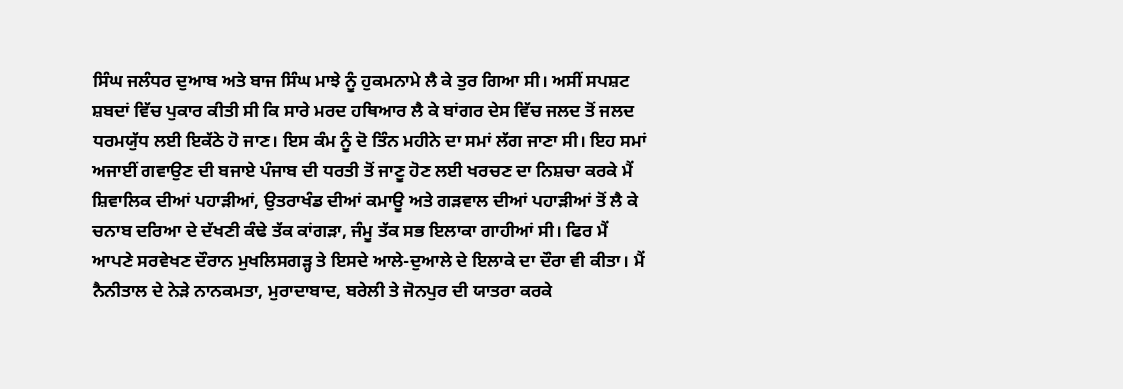ਸਿੰਘ ਜਲੰਧਰ ਦੁਆਬ ਅਤੇ ਬਾਜ ਸਿੰਘ ਮਾਝੇ ਨੂੰ ਹੁਕਮਨਾਮੇ ਲੈ ਕੇ ਤੁਰ ਗਿਆ ਸੀ। ਅਸੀਂ ਸਪਸ਼ਟ ਸ਼ਬਦਾਂ ਵਿੱਚ ਪੁਕਾਰ ਕੀਤੀ ਸੀ ਕਿ ਸਾਰੇ ਮਰਦ ਹਥਿਆਰ ਲੈ ਕੇ ਬਾਂਗਰ ਦੇਸ ਵਿੱਚ ਜਲਦ ਤੋਂ ਜਲਦ ਧਰਮਯੁੱਧ ਲਈ ਇਕੱਠੇ ਹੋ ਜਾਣ। ਇਸ ਕੰਮ ਨੂੰ ਦੋ ਤਿੰਨ ਮਹੀਨੇ ਦਾ ਸਮਾਂ ਲੱਗ ਜਾਣਾ ਸੀ। ਇਹ ਸਮਾਂ ਅਜਾਈਂ ਗਵਾਉਣ ਦੀ ਬਜਾਏ ਪੰਜਾਬ ਦੀ ਧਰਤੀ ਤੋਂ ਜਾਣੂ ਹੋਣ ਲਈ ਖਰਚਣ ਦਾ ਨਿਸ਼ਚਾ ਕਰਕੇ ਮੈਂ ਸ਼ਿਵਾਲਿਕ ਦੀਆਂ ਪਹਾੜੀਆਂ, ਉਤਰਾਖੰਡ ਦੀਆਂ ਕਮਾਊ ਅਤੇ ਗੜਵਾਲ ਦੀਆਂ ਪਹਾੜੀਆਂ ਤੋਂ ਲੈ ਕੇ ਚਨਾਬ ਦਰਿਆ ਦੇ ਦੱਖਣੀ ਕੰਢੇ ਤੱਕ ਕਾਂਗੜਾ, ਜੰਮੂ ਤੱਕ ਸਭ ਇਲਾਕਾ ਗਾਹੀਆਂ ਸੀ। ਫਿਰ ਮੈਂ ਆਪਣੇ ਸਰਵੇਖਣ ਦੌਰਾਨ ਮੁਖਲਿਸਗੜ੍ਹ ਤੇ ਇਸਦੇ ਆਲੇ-ਦੁਆਲੇ ਦੇ ਇਲਾਕੇ ਦਾ ਦੌਰਾ ਵੀ ਕੀਤਾ। ਮੈਂ ਨੈਨੀਤਾਲ ਦੇ ਨੇੜੇ ਨਾਨਕਮਤਾ, ਮੁਰਾਦਾਬਾਦ, ਬਰੇਲੀ ਤੇ ਜੋਨਪੁਰ ਦੀ ਯਾਤਰਾ ਕਰਕੇ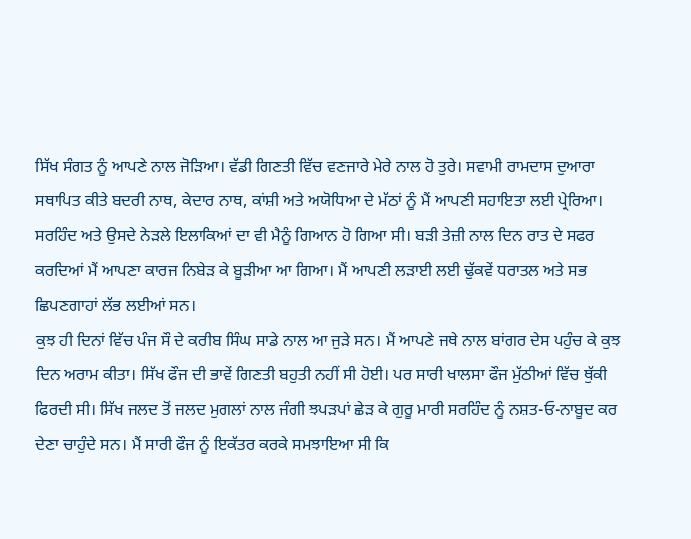ਸਿੱਖ ਸੰਗਤ ਨੂੰ ਆਪਣੇ ਨਾਲ ਜੋੜਿਆ। ਵੱਡੀ ਗਿਣਤੀ ਵਿੱਚ ਵਣਜਾਰੇ ਮੇਰੇ ਨਾਲ ਹੋ ਤੁਰੇ। ਸਵਾਮੀ ਰਾਮਦਾਸ ਦੁਆਰਾ ਸਥਾਪਿਤ ਕੀਤੇ ਬਦਰੀ ਨਾਥ, ਕੇਦਾਰ ਨਾਥ, ਕਾਂਸ਼ੀ ਅਤੇ ਅਯੋਧਿਆ ਦੇ ਮੱਠਾਂ ਨੂੰ ਮੈਂ ਆਪਣੀ ਸਹਾਇਤਾ ਲਈ ਪ੍ਰੇਰਿਆ। ਸਰਹਿੰਦ ਅਤੇ ਉਸਦੇ ਨੇੜਲੇ ਇਲਾਕਿਆਂ ਦਾ ਵੀ ਮੈਨੂੰ ਗਿਆਨ ਹੋ ਗਿਆ ਸੀ। ਬੜੀ ਤੇਜ਼ੀ ਨਾਲ ਦਿਨ ਰਾਤ ਦੇ ਸਫਰ ਕਰਦਿਆਂ ਮੈਂ ਆਪਣਾ ਕਾਰਜ ਨਿਬੇੜ ਕੇ ਬੂੜੀਆ ਆ ਗਿਆ। ਮੈਂ ਆਪਣੀ ਲੜਾਈ ਲਈ ਢੁੱਕਵੇਂ ਧਰਾਤਲ ਅਤੇ ਸਭ ਛਿਪਣਗਾਹਾਂ ਲੱਭ ਲਈਆਂ ਸਨ।
ਕੁਝ ਹੀ ਦਿਨਾਂ ਵਿੱਚ ਪੰਜ ਸੌ ਦੇ ਕਰੀਬ ਸਿੰਘ ਸਾਡੇ ਨਾਲ ਆ ਜੁੜੇ ਸਨ। ਮੈਂ ਆਪਣੇ ਜਥੇ ਨਾਲ ਬਾਂਗਰ ਦੇਸ ਪਹੁੰਚ ਕੇ ਕੁਝ ਦਿਨ ਅਰਾਮ ਕੀਤਾ। ਸਿੱਖ ਫੌਜ ਦੀ ਭਾਵੇਂ ਗਿਣਤੀ ਬਹੁਤੀ ਨਹੀਂ ਸੀ ਹੋਈ। ਪਰ ਸਾਰੀ ਖਾਲਸਾ ਫੌਜ ਮੁੱਠੀਆਂ ਵਿੱਚ ਥੁੱਕੀ ਫਿਰਦੀ ਸੀ। ਸਿੱਖ ਜਲਦ ਤੋਂ ਜਲਦ ਮੁਗਲਾਂ ਨਾਲ ਜੰਗੀ ਝਪੜਪਾਂ ਛੇੜ ਕੇ ਗੁਰੂ ਮਾਰੀ ਸਰਹਿੰਦ ਨੂੰ ਨਸ਼ਤ-ਓ-ਨਾਬੂਦ ਕਰ ਦੇਣਾ ਚਾਹੁੰਦੇ ਸਨ। ਮੈਂ ਸਾਰੀ ਫੌਜ ਨੂੰ ਇਕੱਤਰ ਕਰਕੇ ਸਮਝਾਇਆ ਸੀ ਕਿ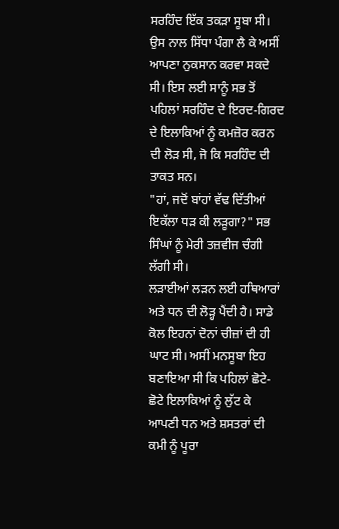ਸਰਹਿੰਦ ਇੱਕ ਤਕੜਾ ਸੂਬਾ ਸੀ। ਉਸ ਨਾਲ ਸਿੱਧਾ ਪੰਗਾ ਲੈ ਕੇ ਅਸੀਂ ਆਪਣਾ ਨੁਕਸਾਨ ਕਰਵਾ ਸਕਦੇ ਸੀ। ਇਸ ਲਈ ਸਾਨੂੰ ਸਭ ਤੋਂ ਪਹਿਲਾਂ ਸਰਹਿੰਦ ਦੇ ਇਰਦ-ਗਿਰਦ ਦੇ ਇਲਾਕਿਆਂ ਨੂੰ ਕਮਜ਼ੋਰ ਕਰਨ ਦੀ ਲੋੜ ਸੀ, ਜੋ ਕਿ ਸਰਹਿੰਦ ਦੀ ਤਾਕਤ ਸਨ।
"ਹਾਂ, ਜਦੋਂ ਬਾਂਹਾਂ ਵੱਢ ਦਿੱਤੀਆਂ ਇਕੱਲਾ ਧੜ ਕੀ ਲੜੂਗਾ?" ਸਭ ਸਿੰਘਾਂ ਨੂੰ ਮੇਰੀ ਤਜ਼ਵੀਜ ਚੰਗੀ ਲੱਗੀ ਸੀ।
ਲੜਾਈਆਂ ਲੜਨ ਲਈ ਹਥਿਆਰਾਂ ਅਤੇ ਧਨ ਦੀ ਲੋੜ੍ਹ ਪੈਂਦੀ ਹੈ। ਸਾਡੇ ਕੋਲ ਇਹਨਾਂ ਦੋਨਾਂ ਚੀਜ਼ਾਂ ਦੀ ਹੀ ਘਾਟ ਸੀ। ਅਸੀਂ ਮਨਸੂਬਾ ਇਹ ਬਣਾਇਆ ਸੀ ਕਿ ਪਹਿਲਾਂ ਛੋਟੇ-ਛੋਟੇ ਇਲਾਕਿਆਂ ਨੂੰ ਲੁੱਟ ਕੇ ਆਪਣੀ ਧਨ ਅਤੇ ਸ਼ਸਤਰਾਂ ਦੀ ਕਮੀ ਨੂੰ ਪੂਰਾ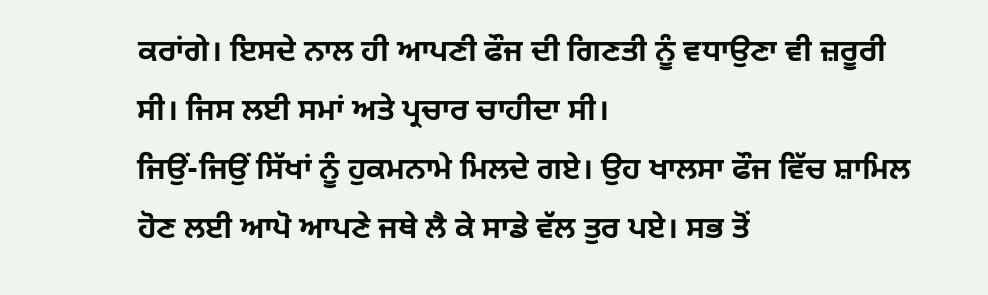ਕਰਾਂਗੇ। ਇਸਦੇ ਨਾਲ ਹੀ ਆਪਣੀ ਫੌਜ ਦੀ ਗਿਣਤੀ ਨੂੰ ਵਧਾਉਣਾ ਵੀ ਜ਼ਰੂਰੀ ਸੀ। ਜਿਸ ਲਈ ਸਮਾਂ ਅਤੇ ਪ੍ਰਚਾਰ ਚਾਹੀਦਾ ਸੀ।
ਜਿਉਂ-ਜਿਉਂ ਸਿੱਖਾਂ ਨੂੰ ਹੁਕਮਨਾਮੇ ਮਿਲਦੇ ਗਏ। ਉਹ ਖਾਲਸਾ ਫੌਜ ਵਿੱਚ ਸ਼ਾਮਿਲ ਹੋਣ ਲਈ ਆਪੋ ਆਪਣੇ ਜਥੇ ਲੈ ਕੇ ਸਾਡੇ ਵੱਲ ਤੁਰ ਪਏ। ਸਭ ਤੋਂ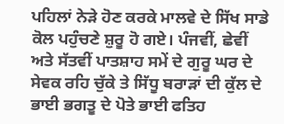ਪਹਿਲਾਂ ਨੇੜੇ ਹੋਣ ਕਰਕੇ ਮਾਲਵੇ ਦੇ ਸਿੱਖ ਸਾਡੇ ਕੋਲ ਪਹੁੰਚਣੇ ਸ਼ੁਰੂ ਹੋ ਗਏ। ਪੰਜਵੀਂ, ਛੇਵੀਂ ਅਤੇ ਸੱਤਵੀਂ ਪਾਤਸ਼ਾਹ ਸਮੇਂ ਦੇ ਗੁਰੂ ਘਰ ਦੇ ਸੇਵਕ ਰਹਿ ਚੁੱਕੇ ਤੇ ਸਿੱਧੂ ਬਰਾੜਾਂ ਦੀ ਕੁੱਲ ਦੇ ਭਾਈ ਭਗਤੂ ਦੇ ਪੋਤੇ ਭਾਈ ਫਤਿਹ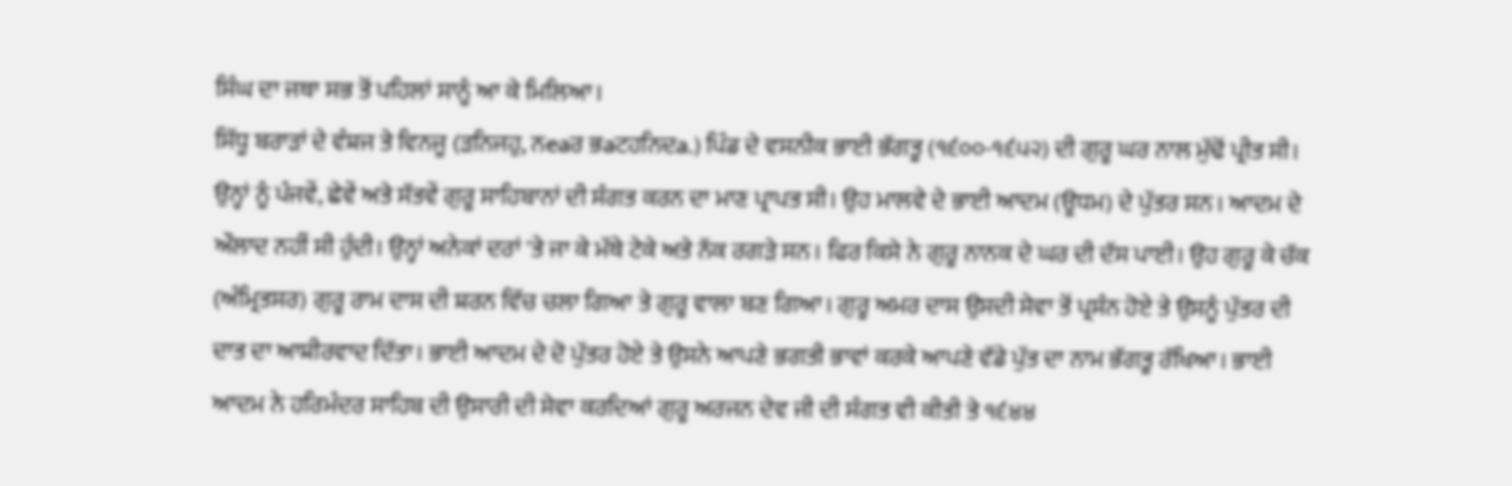ਸਿੰਘ ਦਾ ਜਥਾ ਸਭ ਤੋਂ ਪਹਿਲਾਂ ਸਾਨੂੰ ਆ ਕੇ ਮਿਲਿਆ।
ਸਿੱਧੂ ਬਰਾੜਾਂ ਦੇ ਵੰਸ਼ਜ ਤੇ ਵਿਨਜੂ (ੜਨਿਜਹੁ, ਨeaਰ ਭaਟਹਨਿਦa.) ਪਿੰਡ ਦੇ ਵਸਨੀਕ ਭਾਈ ਭੱਗਤੂ (੧੬੦੦-੧੬੫੨) ਦੀ ਗੁਰੂ ਘਰ ਨਾਲ ਮੁੱਢੋਂ ਪ੍ਰੀਤ ਸੀ। ਉਨ੍ਹਾਂ ਨੂੰ ਪੰਜਵੇਂ, ਛੇਵੇਂ ਅਤੇ ਸੱਤਵੇਂ ਗੁਰੂ ਸਾਹਿਬਾਨਾਂ ਦੀ ਸੰਗਤ ਕਰਨ ਦਾ ਮਾਣ ਪ੍ਰਾਪਤ ਸੀ। ਉਹ ਮਾਲਵੇ ਦੇ ਭਾਈ ਆਦਮ (ਊਧਮ) ਦੇ ਪੁੱਤਰ ਸਨ। ਆਦਮ ਦੇ ਔਲਾਦ ਨਹੀਂ ਸੀ ਹੁੰਦੀ। ਉਨ੍ਹਾਂ ਅਨੇਕਾਂ ਦਰਾਂ 'ਤੇ ਜਾ ਕੇ ਮੱਥੇ ਟੇਕੇ ਅਤੇ ਨੱਕ ਰਗੜੇ ਸਨ। ਫਿਰ ਕਿਸੇ ਨੇ ਗੁਰੂ ਨਾਨਕ ਦੇ ਘਰ ਦੀ ਦੱਸ ਪਾਈ। ਉਹ ਗੁਰੂ ਕੇ ਚੱਕ (ਅੰਮ੍ਰਿਤਸਰ) ਗੁਰੂ ਰਾਮ ਦਾਸ ਦੀ ਸ਼ਰਨ ਵਿੱਚ ਚਲਾ ਗਿਆ ਤੇ ਗੁਰੂ ਵਾਲਾ ਬਣ ਗਿਆ। ਗੁਰੂ ਅਮਰ ਦਾਸ ਉਸਦੀ ਸੇਵਾ ਤੋਂ ਪ੍ਰਸੰਨ ਹੋਏ ਤੇ ਉਸਨੂੰ ਪੁੱਤਰ ਦੀ ਦਾਤ ਦਾ ਆਸ਼ੀਰਵਾਦ ਦਿੱਤਾ। ਭਾਈ ਆਦਮ ਦੇ ਦੋ ਪੁੱਤਰ ਹੋਏ ਤੇ ਉਸਨੇ ਆਪਣੇ ਭਗਤੀ ਭਾਵਾਂ ਕਰਕੇ ਆਪਣੇ ਵੱਡੇ ਪੁੱਤ ਦਾ ਨਾਮ ਭੱਗਤੂ ਰੱਖਿਆ। ਭਾਈ ਆਦਮ ਨੇ ਹਰਿਮੰਦਰ ਸਾਹਿਬ ਦੀ ਉਸਾਰੀ ਦੀ ਸੇਵਾ ਕਰਦਿਆਂ ਗੁਰੂ ਅਰਜਨ ਦੇਵ ਜੀ ਦੀ ਸੰਗਤ ਵੀ ਕੀਤੀ ਤੇ ੧੬੪੪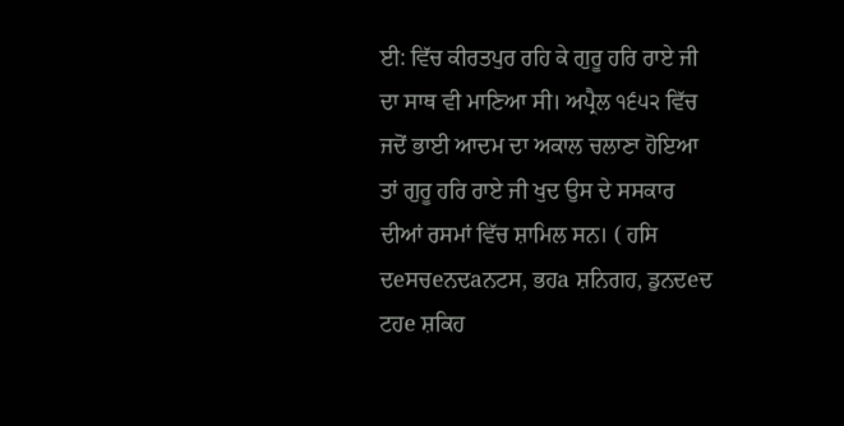ਈ: ਵਿੱਚ ਕੀਰਤਪੁਰ ਰਹਿ ਕੇ ਗੁਰੂ ਹਰਿ ਰਾਏ ਜੀ ਦਾ ਸਾਥ ਵੀ ਮਾਣਿਆ ਸੀ। ਅਪ੍ਰੈਲ ੧੬੫੨ ਵਿੱਚ ਜਦੋਂ ਭਾਈ ਆਦਮ ਦਾ ਅਕਾਲ ਚਲਾਣਾ ਹੋਇਆ ਤਾਂ ਗੁਰੂ ਹਰਿ ਰਾਏ ਜੀ ਖੁਦ ਉਸ ਦੇ ਸਸਕਾਰ ਦੀਆਂ ਰਸਮਾਂ ਵਿੱਚ ਸ਼ਾਮਿਲ ਸਨ। ( ਹਸਿ ਦeਸਚeਨਦaਨਟਸ, ਭਹa ਸ਼ਨਿਗਹ, ਡੁਨਦeਦ ਟਹe ਸ਼ਕਿਹ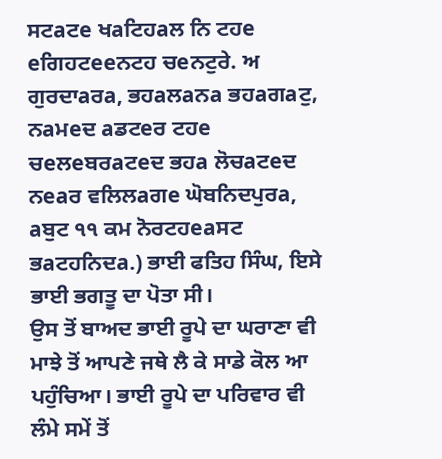ਸਟaਟe ਖaਟਿਹaਲ ਨਿ ਟਹe eਗਿਹਟeeਨਟਹ ਚeਨਟੁਰੇ. ਅ ਗੁਰਦਾaਰa, ਭਹaਲaਨa ਭਹaਗaਟੁ, ਨaਮeਦ aਡਟeਰ ਟਹe ਚeਲeਬਰaਟeਦ ਭਹa ਲੋਚaਟeਦ ਨeaਰ ਵਲਿਲaਗe ਘੋਬਨਿਦਪੁਰa, aਬੁਟ ੧੧ ਕਮ ਨੋਰਟਹeaਸਟ ਭaਟਹਨਿਦa.) ਭਾਈ ਫਤਿਹ ਸਿੰਘ, ਇਸੇ ਭਾਈ ਭਗਤੂ ਦਾ ਪੋਤਾ ਸੀ।
ਉਸ ਤੋਂ ਬਾਅਦ ਭਾਈ ਰੂਪੇ ਦਾ ਘਰਾਣਾ ਵੀ ਮਾਝੇ ਤੋਂ ਆਪਣੇ ਜਥੇ ਲੈ ਕੇ ਸਾਡੇ ਕੋਲ ਆ ਪਹੁੰਚਿਆ। ਭਾਈ ਰੂਪੇ ਦਾ ਪਰਿਵਾਰ ਵੀ ਲੰਮੇ ਸਮੇਂ ਤੋਂ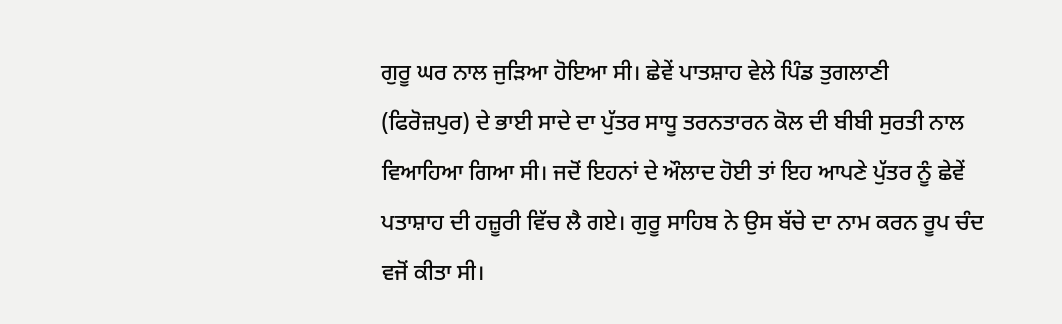ਗੁਰੂ ਘਰ ਨਾਲ ਜੁੜਿਆ ਹੋਇਆ ਸੀ। ਛੇਵੇਂ ਪਾਤਸ਼ਾਹ ਵੇਲੇ ਪਿੰਡ ਤੁਗਲਾਣੀ (ਫਿਰੋਜ਼ਪੁਰ) ਦੇ ਭਾਈ ਸਾਦੇ ਦਾ ਪੁੱਤਰ ਸਾਧੂ ਤਰਨਤਾਰਨ ਕੋਲ ਦੀ ਬੀਬੀ ਸੁਰਤੀ ਨਾਲ ਵਿਆਹਿਆ ਗਿਆ ਸੀ। ਜਦੋਂ ਇਹਨਾਂ ਦੇ ਔਲਾਦ ਹੋਈ ਤਾਂ ਇਹ ਆਪਣੇ ਪੁੱਤਰ ਨੂੰ ਛੇਵੇਂ ਪਤਾਸ਼ਾਹ ਦੀ ਹਜ਼ੂਰੀ ਵਿੱਚ ਲੈ ਗਏ। ਗੁਰੂ ਸਾਹਿਬ ਨੇ ਉਸ ਬੱਚੇ ਦਾ ਨਾਮ ਕਰਨ ਰੂਪ ਚੰਦ ਵਜੋਂ ਕੀਤਾ ਸੀ।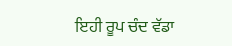ਇਹੀ ਰੂਪ ਚੰਦ ਵੱਡਾ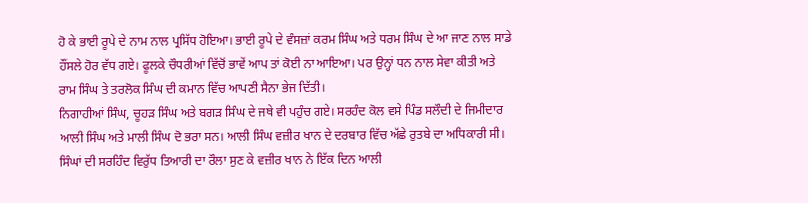ਹੋ ਕੇ ਭਾਈ ਰੂਪੇ ਦੇ ਨਾਮ ਨਾਲ ਪ੍ਰਸਿੱਧ ਹੋਇਆ। ਭਾਈ ਰੂਪੇ ਦੇ ਵੰਸਜ਼ਾਂ ਕਰਮ ਸਿੰਘ ਅਤੇ ਧਰਮ ਸਿੰਘ ਦੇ ਆ ਜਾਣ ਨਾਲ ਸਾਡੇ ਹੌਂਸਲੇ ਹੋਰ ਵੱਧ ਗਏ। ਫੂਲਕੇ ਚੌਧਰੀਆਂ ਵਿੱਚੋਂ ਭਾਵੇਂ ਆਪ ਤਾਂ ਕੋਈ ਨਾ ਆਇਆ। ਪਰ ਉਨ੍ਹਾਂ ਧਨ ਨਾਲ ਸੇਵਾ ਕੀਤੀ ਅਤੇ ਰਾਮ ਸਿੰਘ ਤੇ ਤਰਲੋਕ ਸਿੰਘ ਦੀ ਕਮਾਨ ਵਿੱਚ ਆਪਣੀ ਸੈਨਾ ਭੇਜ ਦਿੱਤੀ।
ਨਿਗਾਹੀਆਂ ਸਿੰਘ, ਚੂਹੜ ਸਿੰਘ ਅਤੇ ਬਗੜ ਸਿੰਘ ਦੇ ਜਥੇ ਵੀ ਪਹੁੰਚ ਗਏ। ਸਰਹੰਦ ਕੋਲ ਵਸੇ ਪਿੰਡ ਸਲੌਦੀ ਦੇ ਜਿਮੀਦਾਰ ਆਲੀ ਸਿੰਘ ਅਤੇ ਮਾਲੀ ਸਿੰਘ ਦੋ ਭਰਾ ਸਨ। ਆਲੀ ਸਿੰਘ ਵਜ਼ੀਰ ਖਾਨ ਦੇ ਦਰਬਾਰ ਵਿੱਚ ਅੱਛੇ ਰੁਤਬੇ ਦਾ ਅਧਿਕਾਰੀ ਸੀ। ਸਿੰਘਾਂ ਦੀ ਸਰਹਿੰਦ ਵਿਰੁੱਧ ਤਿਆਰੀ ਦਾ ਰੌਲਾ ਸੁਣ ਕੇ ਵਜ਼ੀਰ ਖਾਨ ਨੇ ਇੱਕ ਦਿਨ ਆਲੀ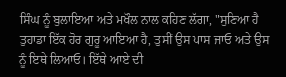ਸਿੰਘ ਨੂੰ ਬੁਲਾਇਆ ਅਤੇ ਮਖੌਲ ਨਾਲ ਕਹਿਣ ਲੱਗਾ, "ਸੁਣਿਆ ਹੈ ਤੁਹਾਡਾ ਇੱਕ ਹੋਰ ਗੁਰੂ ਆਇਆ ਹੈ, ਤੁਸੀਂ ਉਸ ਪਾਸ ਜਾਓ ਅਤੇ ਉਸ ਨੂੰ ਇਥੇ ਲਿਆਓ। ਇੱਥੇ ਆਏ ਦੀ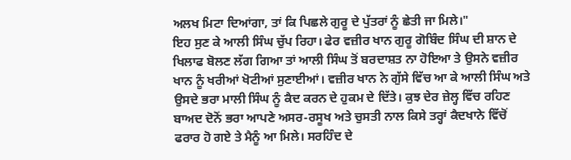ਅਲਖ ਮਿਟਾ ਦਿਆਂਗਾ, ਤਾਂ ਕਿ ਪਿਛਲੇ ਗੁਰੂ ਦੇ ਪੁੱਤਰਾਂ ਨੂੰ ਛੇਤੀ ਜਾ ਮਿਲੇ।"
ਇਹ ਸੁਣ ਕੇ ਆਲੀ ਸਿੰਘ ਚੁੱਪ ਰਿਹਾ। ਫੇਰ ਵਜ਼ੀਰ ਖਾਨ ਗੁਰੂ ਗੋਬਿੰਦ ਸਿੰਘ ਦੀ ਸ਼ਾਨ ਦੇ ਖਿਲਾਫ ਬੋਲਣ ਲੱਗ ਗਿਆ ਤਾਂ ਆਲੀ ਸਿੰਘ ਤੋਂ ਬਰਦਾਸ਼ਤ ਨਾ ਹੋਇਆ ਤੇ ਉਸਨੇ ਵਜ਼ੀਰ ਖਾਨ ਨੂੰ ਖਰੀਆਂ ਖੋਟੀਆਂ ਸੁਣਾਈਆਂ। ਵਜ਼ੀਰ ਖਾਨ ਨੇ ਗੁੱਸੇ ਵਿੱਚ ਆ ਕੇ ਆਲੀ ਸਿੰਘ ਅਤੇ ਉਸਦੇ ਭਰਾ ਮਾਲੀ ਸਿੰਘ ਨੂੰ ਕੈਦ ਕਰਨ ਦੇ ਹੁਕਮ ਦੇ ਦਿੱਤੇ। ਕੁਝ ਦੇਰ ਜ਼ੇਲ੍ਹ ਵਿੱਚ ਰਹਿਣ ਬਾਅਦ ਦੋਨੋਂ ਭਰਾ ਆਪਣੇ ਅਸਰ-ਰਸੂਖ ਅਤੇ ਚੁਸਤੀ ਨਾਲ ਕਿਸੇ ਤਰ੍ਹਾਂ ਕੈਦਖਾਨੇ ਵਿੱਚੋਂ ਫਰਾਰ ਹੋ ਗਏ ਤੇ ਮੈਨੂੰ ਆ ਮਿਲੇ। ਸਰਹਿੰਦ ਦੇ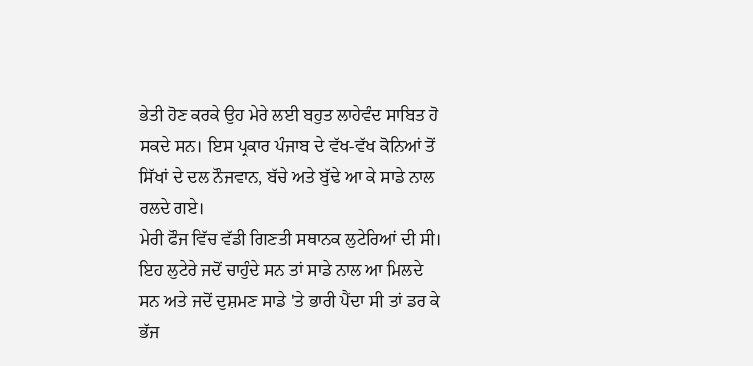ਭੇਤੀ ਹੋਣ ਕਰਕੇ ਉਹ ਮੇਰੇ ਲਈ ਬਹੁਤ ਲਾਹੇਵੰਦ ਸਾਬਿਤ ਹੋ ਸਕਦੇ ਸਨ। ਇਸ ਪ੍ਰਕਾਰ ਪੰਜਾਬ ਦੇ ਵੱਖ-ਵੱਖ ਕੋਨਿਆਂ ਤੋਂ ਸਿੱਖਾਂ ਦੇ ਦਲ ਨੌਜਵਾਨ, ਬੱਚੇ ਅਤੇ ਬੁੱਢੇ ਆ ਕੇ ਸਾਡੇ ਨਾਲ ਰਲਦੇ ਗਏ।
ਮੇਰੀ ਫੌਜ ਵਿੱਚ ਵੱਡੀ ਗਿਣਤੀ ਸਥਾਨਕ ਲੁਟੇਰਿਆਂ ਦੀ ਸੀ। ਇਹ ਲੁਟੇਰੇ ਜਦੋਂ ਚਾਹੁੰਦੇ ਸਨ ਤਾਂ ਸਾਡੇ ਨਾਲ ਆ ਮਿਲਦੇ ਸਨ ਅਤੇ ਜਦੋਂ ਦੁਸ਼ਮਣ ਸਾਡੇ 'ਤੇ ਭਾਰੀ ਪੈਂਦਾ ਸੀ ਤਾਂ ਡਰ ਕੇ ਭੱਜ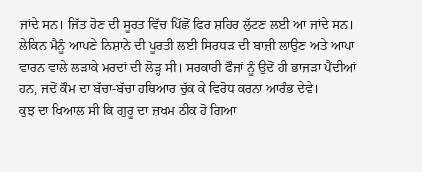ਜਾਂਦੇ ਸਨ। ਜਿੱਤ ਹੋਣ ਦੀ ਸੂਰਤ ਵਿੱਚ ਪਿੱਛੋਂ ਫਿਰ ਸ਼ਹਿਰ ਲੁੱਟਣ ਲਈ ਆ ਜਾਂਦੇ ਸਨ। ਲੇਕਿਨ ਮੈਨੂੰ ਆਪਣੇ ਨਿਸ਼ਾਨੇ ਦੀ ਪੂਰਤੀ ਲਈ ਸਿਰਧੜ ਦੀ ਬਾਜ਼ੀ ਲਾਉਣ ਅਤੇ ਆਪਾ ਵਾਰਨ ਵਾਲੇ ਲੜਾਕੇ ਮਰਦਾਂ ਦੀ ਲੋੜ੍ਹ ਸੀ। ਸਰਕਾਰੀ ਫੌਜਾਂ ਨੂੰ ਉਦੋਂ ਹੀ ਭਾਜੜਾ ਪੈਂਦੀਆਂ ਹਨ, ਜਦੋਂ ਕੌਮ ਦਾ ਬੱਚਾ-ਬੱਚਾ ਹਥਿਆਰ ਚੁੱਕ ਕੇ ਵਿਰੋਧ ਕਰਨਾ ਆਰੰਭ ਦੇਵੇ।
ਕੁਝ ਦਾ ਖਿਆਲ ਸੀ ਕਿ ਗੁਰੂ ਦਾ ਜ਼ਖਮ ਠੀਕ ਹੋ ਗਿਆ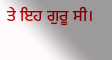ਤੇ ਇਹ ਗੁਰੂ ਸੀ।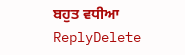ਬਹੁਤ ਵਧੀਆ
ReplyDelete